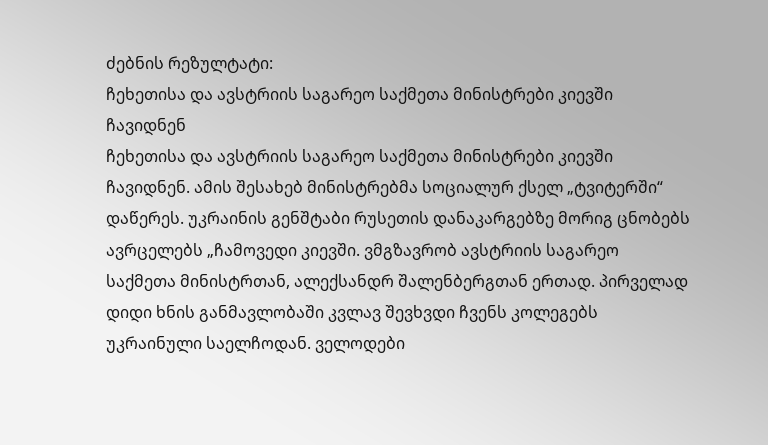ძებნის რეზულტატი:
ჩეხეთისა და ავსტრიის საგარეო საქმეთა მინისტრები კიევში ჩავიდნენ
ჩეხეთისა და ავსტრიის საგარეო საქმეთა მინისტრები კიევში ჩავიდნენ. ამის შესახებ მინისტრებმა სოციალურ ქსელ „ტვიტერში“ დაწერეს. უკრაინის გენშტაბი რუსეთის დანაკარგებზე მორიგ ცნობებს ავრცელებს „ჩამოვედი კიევში. ვმგზავრობ ავსტრიის საგარეო საქმეთა მინისტრთან, ალექსანდრ შალენბერგთან ერთად. პირველად დიდი ხნის განმავლობაში კვლავ შევხვდი ჩვენს კოლეგებს უკრაინული საელჩოდან. ველოდები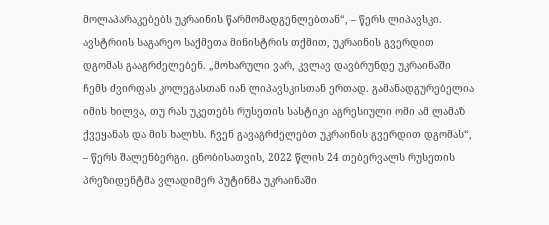მოლაპარაკებებს უკრაინის წარმომადგენლებთან“, – წერს ლიპავსკი. ავსტრიის საგარეო საქმეთა მინისტრის თქმით, უკრაინის გვერდით დგომას გააგრძელებენ. „მოხარული ვარ, კვლავ დავბრუნდე უკრაინაში ჩემს ძვირფას კოლეგასთან იან ლიპავსკისთან ერთად. გამანადგურებელია იმის ხილვა, თუ რას უკეთებს რუსეთის სასტიკი აგრესიული ომი ამ ლამაზ ქვეყანას და მის ხალხს. ჩვენ გავაგრძელებთ უკრაინის გვერდით დგომას“, – წერს შალენბერგი. ცნობისათვის, 2022 წლის 24 თებერვალს რუსეთის პრეზიდენტმა ვლადიმერ პუტინმა უკრაინაში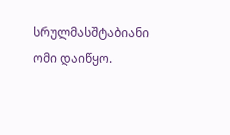სრულმასშტაბიანი ომი დაიწყო.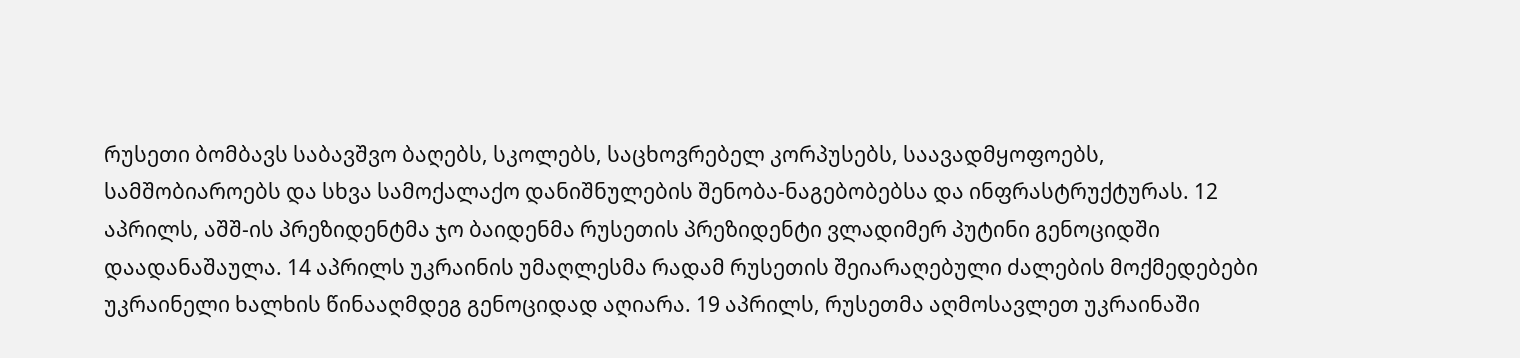რუსეთი ბომბავს საბავშვო ბაღებს, სკოლებს, საცხოვრებელ კორპუსებს, საავადმყოფოებს, სამშობიაროებს და სხვა სამოქალაქო დანიშნულების შენობა-ნაგებობებსა და ინფრასტრუქტურას. 12 აპრილს, აშშ-ის პრეზიდენტმა ჯო ბაიდენმა რუსეთის პრეზიდენტი ვლადიმერ პუტინი გენოციდში დაადანაშაულა. 14 აპრილს უკრაინის უმაღლესმა რადამ რუსეთის შეიარაღებული ძალების მოქმედებები უკრაინელი ხალხის წინააღმდეგ გენოციდად აღიარა. 19 აპრილს, რუსეთმა აღმოსავლეთ უკრაინაში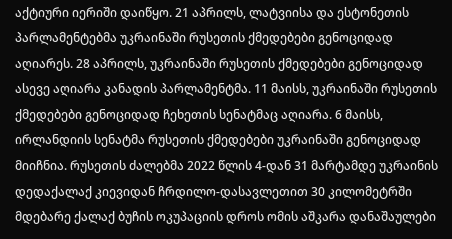აქტიური იერიში დაიწყო. 21 აპრილს, ლატვიისა და ესტონეთის პარლამენტებმა უკრაინაში რუსეთის ქმედებები გენოციდად აღიარეს. 28 აპრილს, უკრაინაში რუსეთის ქმედებები გენოციდად ასევე აღიარა კანადის პარლამენტმა. 11 მაისს, უკრაინაში რუსეთის ქმედებები გენოციდად ჩეხეთის სენატმაც აღიარა. 6 მაისს, ირლანდიის სენატმა რუსეთის ქმედებები უკრაინაში გენოციდად მიიჩნია. რუსეთის ძალებმა 2022 წლის 4-დან 31 მარტამდე უკრაინის დედაქალაქ კიევიდან ჩრდილო-დასავლეთით 30 კილომეტრში მდებარე ქალაქ ბუჩის ოკუპაციის დროს ომის აშკარა დანაშაულები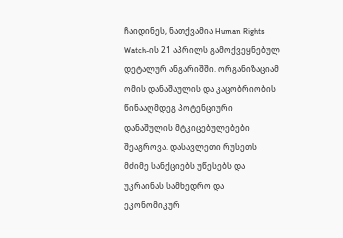ჩაიდინეს, ნათქვამია Human Rights Watch-ის 21 აპრილს გამოქვეყნებულ დეტალურ ანგარიშში. ორგანიზაციამ ომის დანაშაულის და კაცობრიობის წინააღმდეგ პოტენციური დანაშულის მტკიცებულებები შეაგროვა. დასავლეთი რუსეთს მძიმე სანქციებს უწესებს და უკრაინას სამხედრო და ეკონომიკურ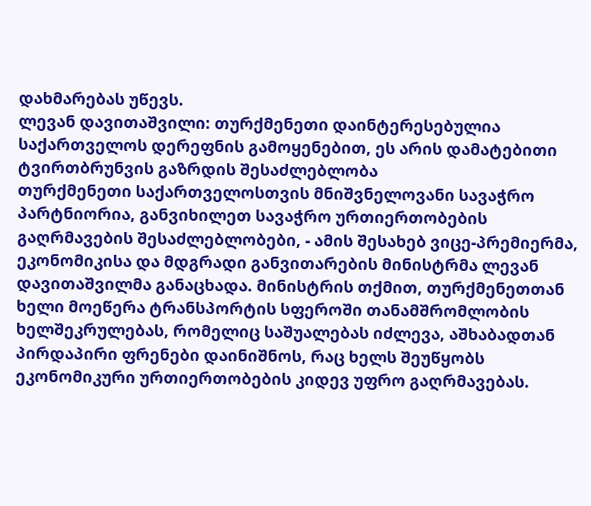დახმარებას უწევს.
ლევან დავითაშვილი: თურქმენეთი დაინტერესებულია საქართველოს დერეფნის გამოყენებით, ეს არის დამატებითი ტვირთბრუნვის გაზრდის შესაძლებლობა
თურქმენეთი საქართველოსთვის მნიშვნელოვანი სავაჭრო პარტნიორია, განვიხილეთ სავაჭრო ურთიერთობების გაღრმავების შესაძლებლობები, - ამის შესახებ ვიცე-პრემიერმა, ეკონომიკისა და მდგრადი განვითარების მინისტრმა ლევან დავითაშვილმა განაცხადა. მინისტრის თქმით, თურქმენეთთან ხელი მოეწერა ტრანსპორტის სფეროში თანამშრომლობის ხელშეკრულებას, რომელიც საშუალებას იძლევა, აშხაბადთან პირდაპირი ფრენები დაინიშნოს, რაც ხელს შეუწყობს ეკონომიკური ურთიერთობების კიდევ უფრო გაღრმავებას.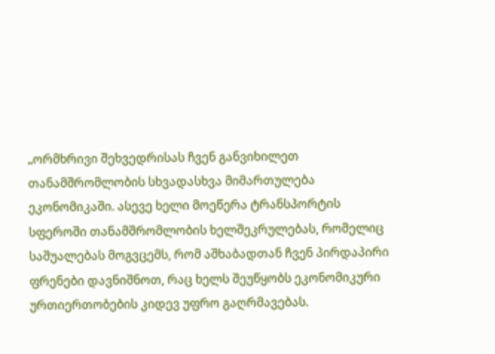„ორმხრივი შეხვედრისას ჩვენ განვიხილეთ თანამშრომლობის სხვადასხვა მიმართულება ეკონომიკაში. ასევე ხელი მოეწერა ტრანსპორტის სფეროში თანამშრომლობის ხელშეკრულებას, რომელიც საშუალებას მოგვცემს, რომ აშხაბადთან ჩვენ პირდაპირი ფრენები დავნიშნოთ, რაც ხელს შეუწყობს ეკონომიკური ურთიერთობების კიდევ უფრო გაღრმავებას.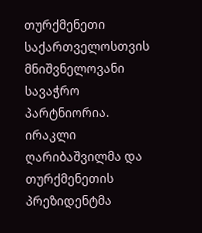თურქმენეთი საქართველოსთვის მნიშვნელოვანი სავაჭრო პარტნიორია. ირაკლი ღარიბაშვილმა და თურქმენეთის პრეზიდენტმა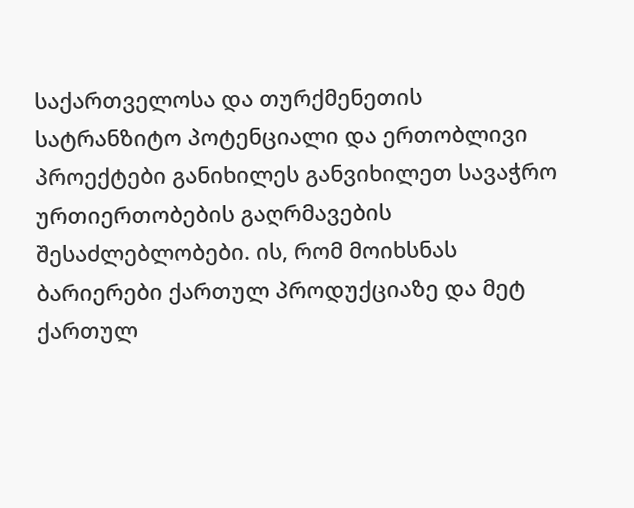საქართველოსა და თურქმენეთის სატრანზიტო პოტენციალი და ერთობლივი პროექტები განიხილეს განვიხილეთ სავაჭრო ურთიერთობების გაღრმავების შესაძლებლობები. ის, რომ მოიხსნას ბარიერები ქართულ პროდუქციაზე და მეტ ქართულ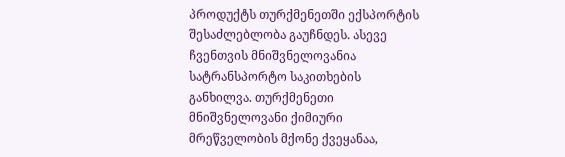პროდუქტს თურქმენეთში ექსპორტის შესაძლებლობა გაუჩნდეს. ასევე ჩვენთვის მნიშვნელოვანია სატრანსპორტო საკითხების განხილვა. თურქმენეთი მნიშვნელოვანი ქიმიური მრეწველობის მქონე ქვეყანაა,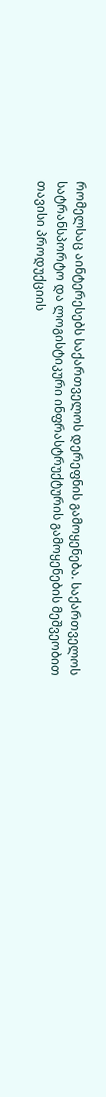რომელსაც აინტერესებს საქართველოს დერეფნის გამოყენება. საქართველოს სატრანსპორტო და ლოგისტიკური ინფრასტრუქტურის გამოყენების მეშვეობით თავისი პროდუქციის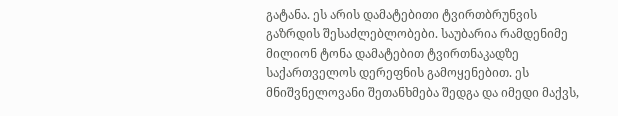გატანა. ეს არის დამატებითი ტვირთბრუნვის გაზრდის შესაძლებლობები. საუბარია რამდენიმე მილიონ ტონა დამატებით ტვირთნაკადზე საქართველოს დერეფნის გამოყენებით. ეს მნიშვნელოვანი შეთანხმება შედგა და იმედი მაქვს,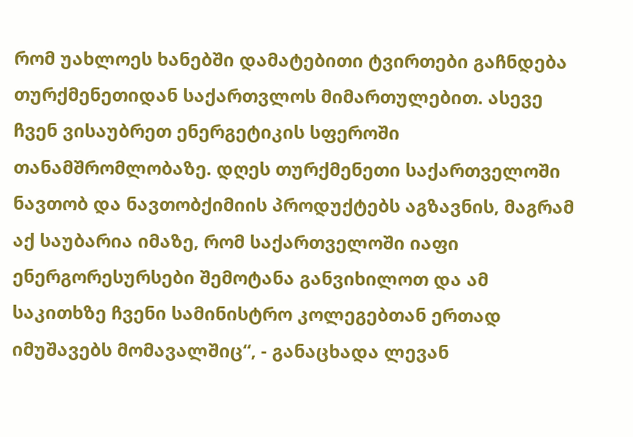რომ უახლოეს ხანებში დამატებითი ტვირთები გაჩნდება თურქმენეთიდან საქართვლოს მიმართულებით. ასევე ჩვენ ვისაუბრეთ ენერგეტიკის სფეროში თანამშრომლობაზე. დღეს თურქმენეთი საქართველოში ნავთობ და ნავთობქიმიის პროდუქტებს აგზავნის, მაგრამ აქ საუბარია იმაზე, რომ საქართველოში იაფი ენერგორესურსები შემოტანა განვიხილოთ და ამ საკითხზე ჩვენი სამინისტრო კოლეგებთან ერთად იმუშავებს მომავალშიც“, - განაცხადა ლევან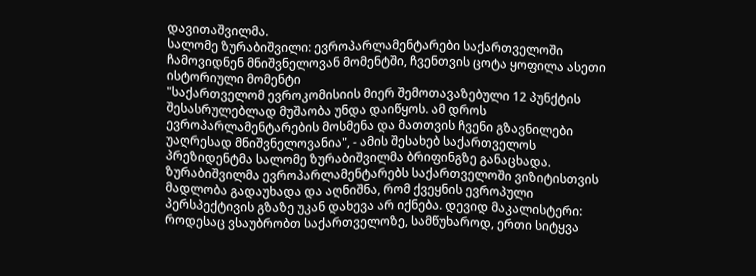დავითაშვილმა.
სალომე ზურაბიშვილი: ევროპარლამენტარები საქართველოში ჩამოვიდნენ მნიშვნელოვან მომენტში, ჩვენთვის ცოტა ყოფილა ასეთი ისტორიული მომენტი
"საქართველომ ევროკომისიის მიერ შემოთავაზებული 12 პუნქტის შესასრულებლად მუშაობა უნდა დაიწყოს. ამ დროს ევროპარლამენტარების მოსმენა და მათთვის ჩვენი გზავნილები უაღრესად მნიშვნელოვანია", - ამის შესახებ საქართველოს პრეზიდენტმა სალომე ზურაბიშვილმა ბრიფინგზე განაცხადა. ზურაბიშვილმა ევროპარლამენტარებს საქართველოში ვიზიტისთვის მადლობა გადაუხადა და აღნიშნა, რომ ქვეყნის ევროპული პერსპექტივის გზაზე უკან დახევა არ იქნება. დევიდ მაკალისტერი: როდესაც ვსაუბრობთ საქართველოზე, სამწუხაროდ, ერთი სიტყვა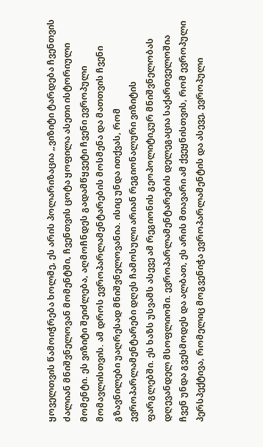ყოველთვის წამოიჭრება ხოლმე, ეს არის პოლარიზაცია „ვიზიტი ტარდება ჩვენთვის ძალიან მნიშვნელოვან მომენტში, ჩვენთვის ცოტა ყოფილა ასეთი ისტორიული მომენტი. ეს ვიზიტი შეიძლება, აღმოჩნდეს გადამწყვეტი ჩვენი ევროპული მომავლისთვის. ამ დროს ევროპარლამენტარების მოსმენა და მათთვის ჩვენი გზავნილები უაღრესად მნიშვნელოვანია. ისიც უნდა ითქვას, რომ ევროპარლამენტარები დღეს ჩამოსული არიან რეგიონალური ვიზიტის ფარგლებში. ეს ხაზს უსვამს ასევე ამ რეგიონის გეოპოლიტიკურ მნიშვნელობას დღევანდელ მსოფლიოში. ევროპარლამენტარების დელეგაცია საქართველოშია ჩვენ უნდა გვესმოდეს და ალბათ, ეს არის მთავარი ამ ქვეყნისთვის, რომ ევროპული პერსპექტივა, რომელიც მოგვენიჭა ევროპარლამენტის და ასევე, ევროპული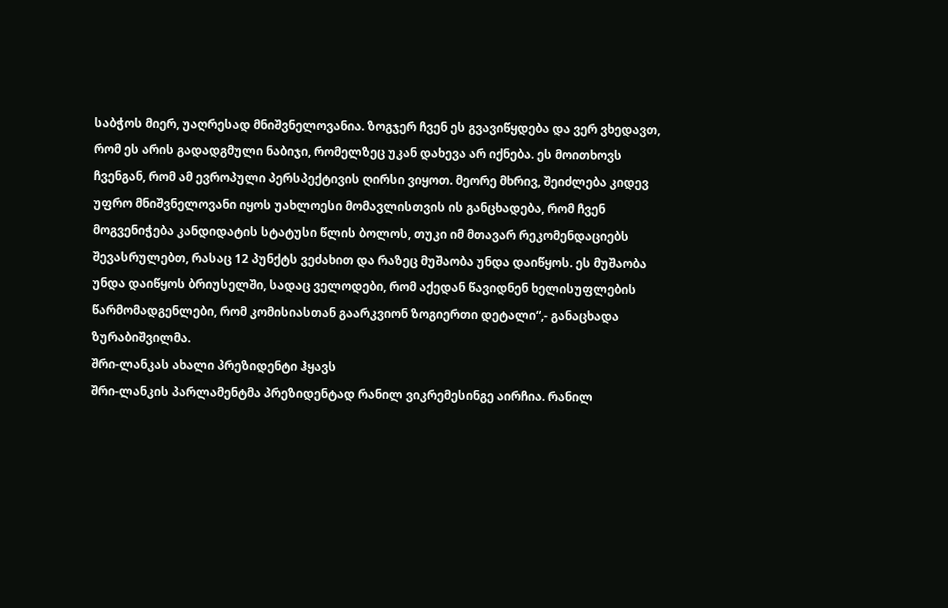საბჭოს მიერ, უაღრესად მნიშვნელოვანია. ზოგჯერ ჩვენ ეს გვავიწყდება და ვერ ვხედავთ, რომ ეს არის გადადგმული ნაბიჯი, რომელზეც უკან დახევა არ იქნება. ეს მოითხოვს ჩვენგან, რომ ამ ევროპული პერსპექტივის ღირსი ვიყოთ. მეორე მხრივ, შეიძლება კიდევ უფრო მნიშვნელოვანი იყოს უახლოესი მომავლისთვის ის განცხადება, რომ ჩვენ მოგვენიჭება კანდიდატის სტატუსი წლის ბოლოს, თუკი იმ მთავარ რეკომენდაციებს შევასრულებთ, რასაც 12 პუნქტს ვეძახით და რაზეც მუშაობა უნდა დაიწყოს. ეს მუშაობა უნდა დაიწყოს ბრიუსელში, სადაც ველოდები, რომ აქედან წავიდნენ ხელისუფლების წარმომადგენლები, რომ კომისიასთან გაარკვიონ ზოგიერთი დეტალი“,- განაცხადა ზურაბიშვილმა.
შრი-ლანკას ახალი პრეზიდენტი ჰყავს
შრი-ლანკის პარლამენტმა პრეზიდენტად რანილ ვიკრემესინგე აირჩია. რანილ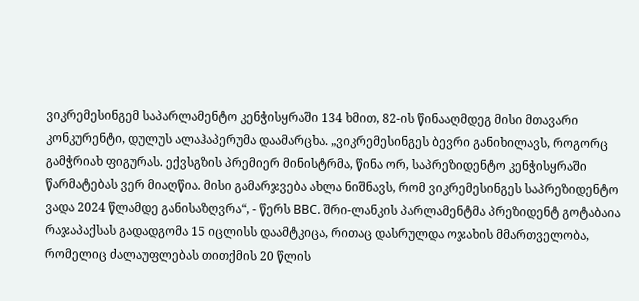ვიკრემესინგემ საპარლამენტო კენჭისყრაში 134 ხმით, 82-ის წინააღმდეგ მისი მთავარი კონკურენტი, დულუს ალაჰაპერუმა დაამარცხა. „ვიკრემესინგეს ბევრი განიხილავს, როგორც გამჭრიახ ფიგურას. ექვსგზის პრემიერ მინისტრმა, წინა ორ, საპრეზიდენტო კენჭისყრაში წარმატებას ვერ მიაღწია. მისი გამარჯვება ახლა ნიშნავს, რომ ვიკრემესინგეს საპრეზიდენტო ვადა 2024 წლამდე განისაზღვრა“, - წერს BBC. შრი-ლანკის პარლამენტმა პრეზიდენტ გოტაბაია რაჯაპაქსას გადადგომა 15 იცლისს დაამტკიცა, რითაც დასრულდა ოჯახის მმართველობა, რომელიც ძალაუფლებას თითქმის 20 წლის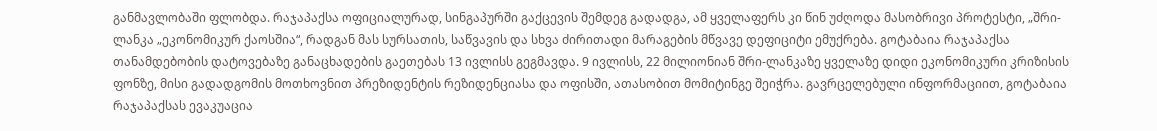განმავლობაში ფლობდა. რაჯაპაქსა ოფიციალურად, სინგაპურში გაქცევის შემდეგ გადადგა, ამ ყველაფერს კი წინ უძღოდა მასობრივი პროტესტი, „შრი-ლანკა „ეკონომიკურ ქაოსშია“, რადგან მას სურსათის, საწვავის და სხვა ძირითადი მარაგების მწვავე დეფიციტი ემუქრება. გოტაბაია რაჯაპაქსა თანამდებობის დატოვებაზე განაცხადების გაეთებას 13 ივლისს გეგმავდა. 9 ივლისს, 22 მილიონიან შრი-ლანკაზე ყველაზე დიდი ეკონომიკური კრიზისის ფონზე, მისი გადადგომის მოთხოვნით პრეზიდენტის რეზიდენციასა და ოფისში, ათასობით მომიტინგე შეიჭრა. გავრცელებული ინფორმაციით, გოტაბაია რაჯაპაქსას ევაკუაცია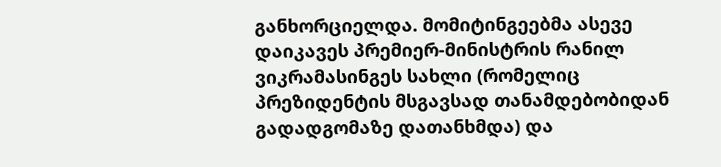განხორციელდა. მომიტინგეებმა ასევე დაიკავეს პრემიერ-მინისტრის რანილ ვიკრამასინგეს სახლი (რომელიც პრეზიდენტის მსგავსად თანამდებობიდან გადადგომაზე დათანხმდა) და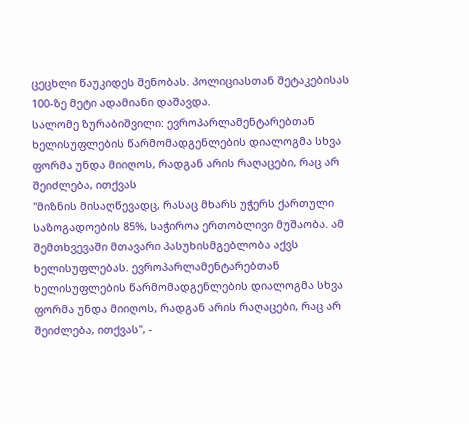ცეცხლი წაუკიდეს შენობას. პოლიციასთან შეტაკებისას 100-ზე მეტი ადამიანი დაშავდა.
სალომე ზურაბიშვილი: ევროპარლამენტარებთან ხელისუფლების წარმომადგენლების დიალოგმა სხვა ფორმა უნდა მიიღოს, რადგან არის რაღაცები, რაც არ შეიძლება, ითქვას
"მიზნის მისაღწევადც, რასაც მხარს უჭერს ქართული საზოგადოების 85%, საჭიროა ერთობლივი მუშაობა. ამ შემთხვევაში მთავარი პასუხისმგებლობა აქვს ხელისუფლებას. ევროპარლამენტარებთან ხელისუფლების წარმომადგენლების დიალოგმა სხვა ფორმა უნდა მიიღოს, რადგან არის რაღაცები, რაც არ შეიძლება, ითქვას", -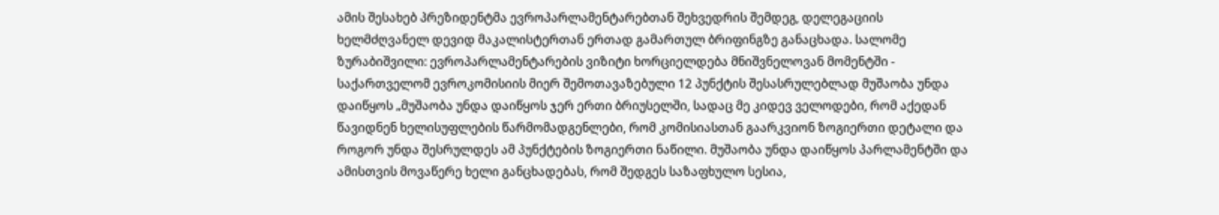ამის შესახებ პრეზიდენტმა ევროპარლამენტარებთან შეხვედრის შემდეგ, დელეგაციის ხელმძღვანელ დევიდ მაკალისტერთან ერთად გამართულ ბრიფინგზე განაცხადა. სალომე ზურაბიშვილი: ევროპარლამენტარების ვიზიტი ხორციელდება მნიშვნელოვან მომენტში - საქართველომ ევროკომისიის მიერ შემოთავაზებული 12 პუნქტის შესასრულებლად მუშაობა უნდა დაიწყოს „მუშაობა უნდა დაიწყოს ჯერ ერთი ბრიუსელში, სადაც მე კიდევ ველოდები, რომ აქედან წავიდნენ ხელისუფლების წარმომადგენლები, რომ კომისიასთან გაარკვიონ ზოგიერთი დეტალი და როგორ უნდა შესრულდეს ამ პუნქტების ზოგიერთი ნაწილი. მუშაობა უნდა დაიწყოს პარლამენტში და ამისთვის მოვაწერე ხელი განცხადებას, რომ შედგეს საზაფხულო სესია,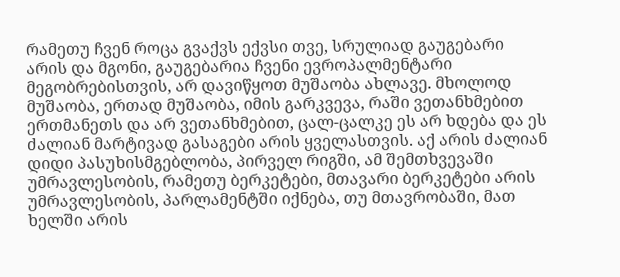რამეთუ ჩვენ როცა გვაქვს ექვსი თვე, სრულიად გაუგებარი არის და მგონი, გაუგებარია ჩვენი ევროპალმენტარი მეგობრებისთვის, არ დავიწყოთ მუშაობა ახლავე. მხოლოდ მუშაობა, ერთად მუშაობა, იმის გარკვევა, რაში ვეთანხმებით ერთმანეთს და არ ვეთანხმებით, ცალ-ცალკე ეს არ ხდება და ეს ძალიან მარტივად გასაგები არის ყველასთვის. აქ არის ძალიან დიდი პასუხისმგებლობა, პირველ რიგში, ამ შემთხვევაში უმრავლესობის, რამეთუ ბერკეტები, მთავარი ბერკეტები არის უმრავლესობის, პარლამენტში იქნება, თუ მთავრობაში, მათ ხელში არის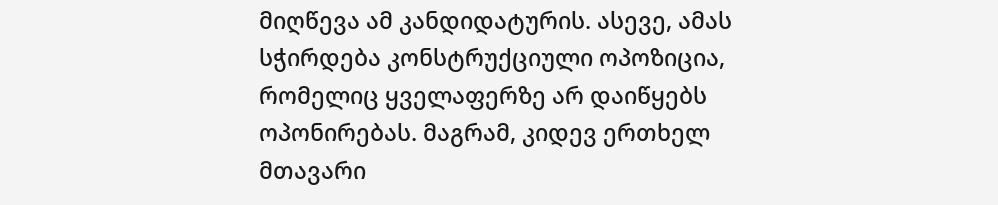მიღწევა ამ კანდიდატურის. ასევე, ამას სჭირდება კონსტრუქციული ოპოზიცია, რომელიც ყველაფერზე არ დაიწყებს ოპონირებას. მაგრამ, კიდევ ერთხელ მთავარი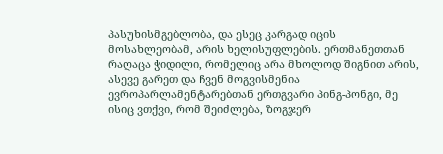პასუხისმგებლობა, და ესეც კარგად იცის მოსახლეობამ, არის ხელისუფლების. ერთმანეთთან რაღაცა ჭიდილი, რომელიც არა მხოლოდ შიგნით არის, ასევე გარეთ და ჩვენ მოგვისმენია ევროპარლამენტარებთან ერთგვარი პინგ-პონგი, მე ისიც ვთქვი, რომ შეიძლება, ზოგჯერ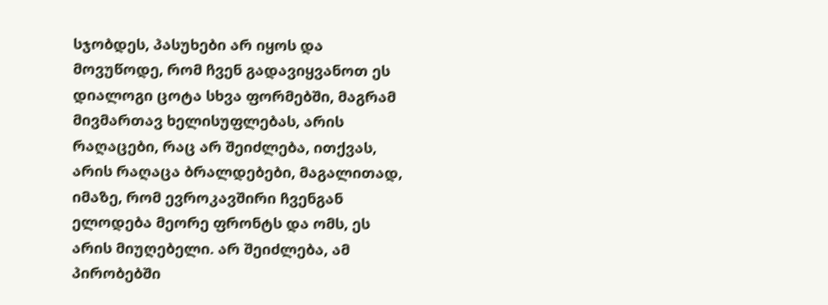სჯობდეს, პასუხები არ იყოს და მოვუწოდე, რომ ჩვენ გადავიყვანოთ ეს დიალოგი ცოტა სხვა ფორმებში, მაგრამ მივმართავ ხელისუფლებას, არის რაღაცები, რაც არ შეიძლება, ითქვას, არის რაღაცა ბრალდებები, მაგალითად, იმაზე, რომ ევროკავშირი ჩვენგან ელოდება მეორე ფრონტს და ომს, ეს არის მიუღებელი. არ შეიძლება, ამ პირობებში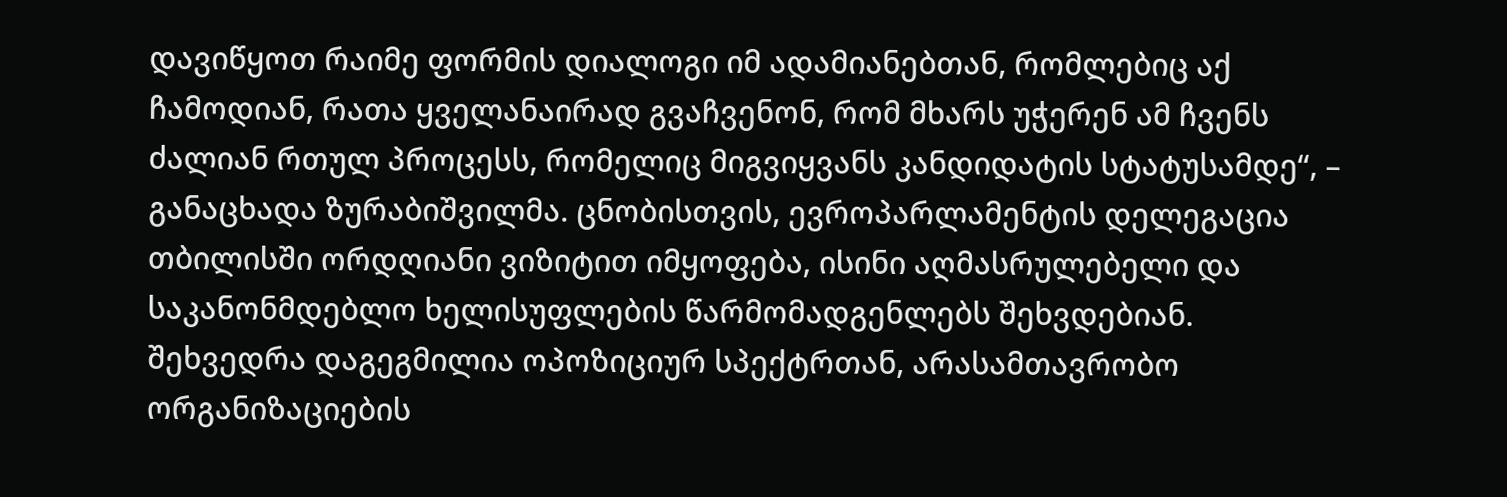დავიწყოთ რაიმე ფორმის დიალოგი იმ ადამიანებთან, რომლებიც აქ ჩამოდიან, რათა ყველანაირად გვაჩვენონ, რომ მხარს უჭერენ ამ ჩვენს ძალიან რთულ პროცესს, რომელიც მიგვიყვანს კანდიდატის სტატუსამდე“, – განაცხადა ზურაბიშვილმა. ცნობისთვის, ევროპარლამენტის დელეგაცია თბილისში ორდღიანი ვიზიტით იმყოფება, ისინი აღმასრულებელი და საკანონმდებლო ხელისუფლების წარმომადგენლებს შეხვდებიან. შეხვედრა დაგეგმილია ოპოზიციურ სპექტრთან, არასამთავრობო ორგანიზაციების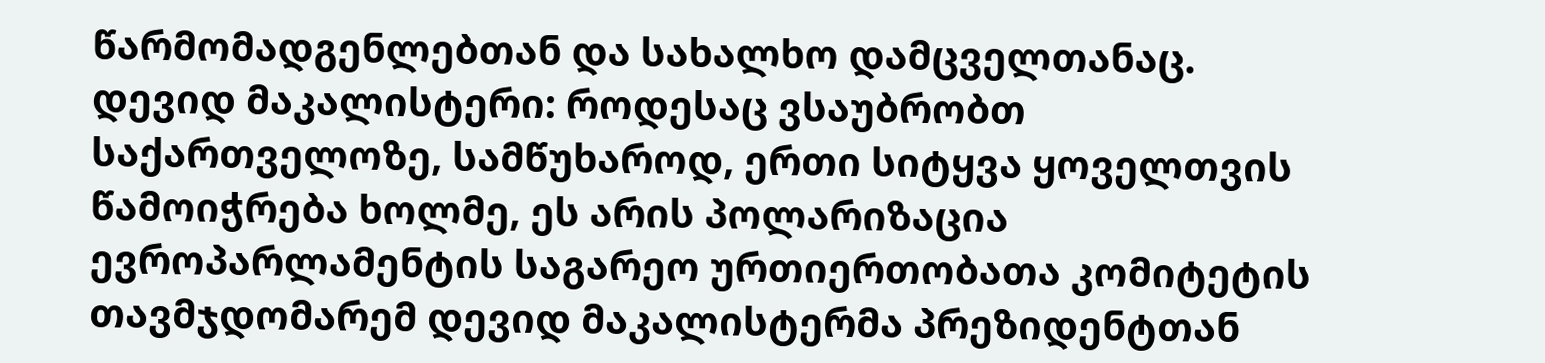წარმომადგენლებთან და სახალხო დამცველთანაც.
დევიდ მაკალისტერი: როდესაც ვსაუბრობთ საქართველოზე, სამწუხაროდ, ერთი სიტყვა ყოველთვის წამოიჭრება ხოლმე, ეს არის პოლარიზაცია
ევროპარლამენტის საგარეო ურთიერთობათა კომიტეტის თავმჯდომარემ დევიდ მაკალისტერმა პრეზიდენტთან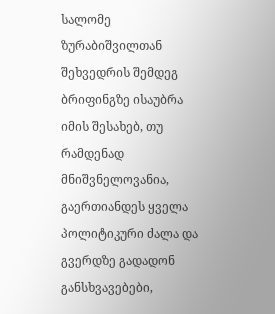სალომე ზურაბიშვილთან შეხვედრის შემდეგ ბრიფინგზე ისაუბრა იმის შესახებ, თუ რამდენად მნიშვნელოვანია, გაერთიანდეს ყველა პოლიტიკური ძალა და გვერდზე გადადონ განსხვავებები,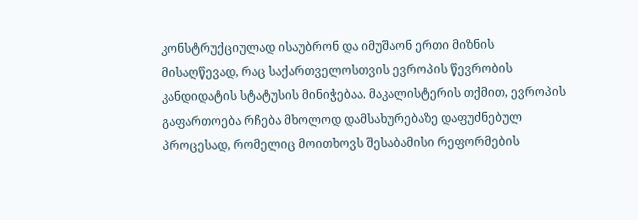კონსტრუქციულად ისაუბრონ და იმუშაონ ერთი მიზნის მისაღწევად, რაც საქართველოსთვის ევროპის წევრობის კანდიდატის სტატუსის მინიჭებაა. მაკალისტერის თქმით, ევროპის გაფართოება რჩება მხოლოდ დამსახურებაზე დაფუძნებულ პროცესად, რომელიც მოითხოვს შესაბამისი რეფორმების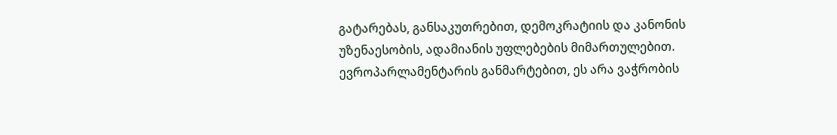გატარებას, განსაკუთრებით, დემოკრატიის და კანონის უზენაესობის, ადამიანის უფლებების მიმართულებით. ევროპარლამენტარის განმარტებით, ეს არა ვაჭრობის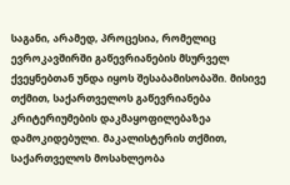საგანი, არამედ, პროცესია, რომელიც ევროკავშირში გაწევრიანების მსურველ ქვეყნებთან უნდა იყოს შესაბამისობაში. მისივე თქმით, საქართველოს გაწევრიანება კრიტერიუმების დაკმაყოფილებაზეა დამოკიდებული. მაკალისტერის თქმით, საქართველოს მოსახლეობა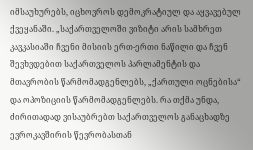იმსაუხურებს, იცხოვროს დემოკრატიულ და აყვავებულ ქვეყანაში. „საქართველოში ვიზიტი არის სამხრეთ კავკასიაში ჩვენი მისიის ერთ-ერთი ნაწილი და ჩვენ შევხვდებით საქართველოს პარლამენტის და მთავრობის წარმომადგენლებს, „ქართული ოცნებისა“ და ოპოზიციის წარმომადგენლებს. რა თქმა უნდა, ძირითადად ვისაუბრებთ საქართველოს განაცხადზე ევროკავშირის წევრობასთან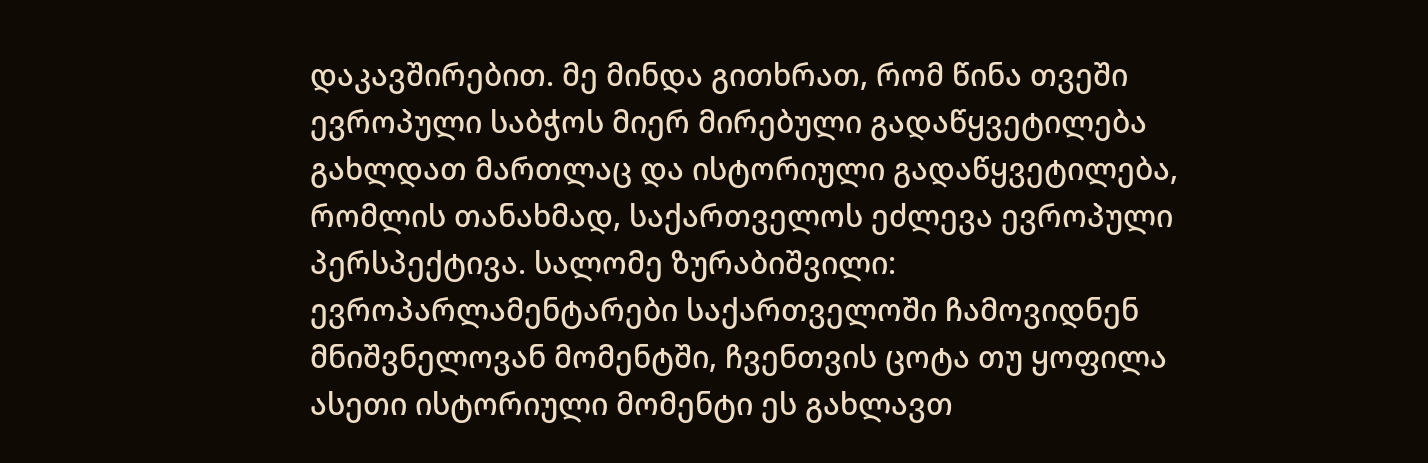დაკავშირებით. მე მინდა გითხრათ, რომ წინა თვეში ევროპული საბჭოს მიერ მირებული გადაწყვეტილება გახლდათ მართლაც და ისტორიული გადაწყვეტილება, რომლის თანახმად, საქართველოს ეძლევა ევროპული პერსპექტივა. სალომე ზურაბიშვილი: ევროპარლამენტარები საქართველოში ჩამოვიდნენ მნიშვნელოვან მომენტში, ჩვენთვის ცოტა თუ ყოფილა ასეთი ისტორიული მომენტი ეს გახლავთ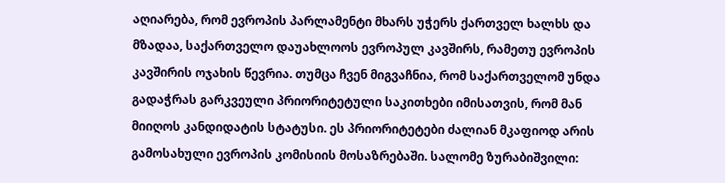აღიარება, რომ ევროპის პარლამენტი მხარს უჭერს ქართველ ხალხს და მზადაა, საქართველო დაუახლოოს ევროპულ კავშირს, რამეთუ ევროპის კავშირის ოჯახის წევრია. თუმცა ჩვენ მიგვაჩნია, რომ საქართველომ უნდა გადაჭრას გარკვეული პრიორიტეტული საკითხები იმისათვის, რომ მან მიიღოს კანდიდატის სტატუსი. ეს პრიორიტეტები ძალიან მკაფიოდ არის გამოსახული ევროპის კომისიის მოსაზრებაში. სალომე ზურაბიშვილი: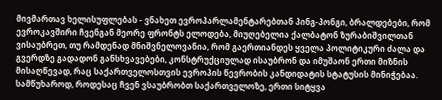მივმართავ ხელისუფლებას - ვნახეთ ევროპარლამენტარებთან პინგ-პონგი, ბრალდებები, რომ ევროკავშირი ჩვენგან მეორე ფრონტს ელოდება, მიუღებელია ქალბატონ ზურაბიშვილთან ვისაუბრეთ, თუ რამდენად მნიშვნელოვანია, რომ გაერთიანდეს ყველა პოლიტიკური ძალა და გვერდზე გადადონ განსხვავებები, კონსტრუქციულად ისაუბრონ და იმუშაონ ერთი მიზნის მისაღწევად, რაც საქართველოსთვის ევროპის წევრობის კანდიდატის სტატუსის მინიჭებაა. სამწუხაროდ, როდესაც ჩვენ ვსაუბრობთ საქართველოზე, ერთი სიტყვა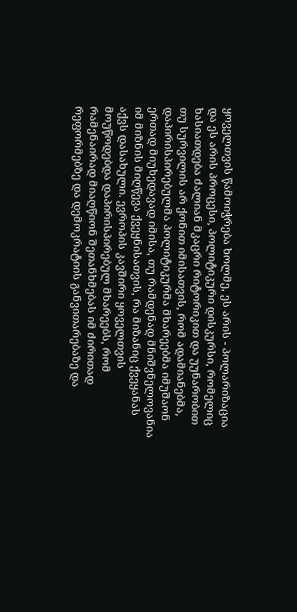ყოველთვის წამოიჭრება ხოლმე, ეს არის - პოლარიზაცია და ეს არის პროცესი, პოლიტიკური დისკურსი, რომელიც ხასიათდება ძალიან მკაცრი რიტორიკით და უუნარობით თუ სურვილის არ ქონით იმისათვის, რომ ადამიანებმა, დაპირისპირებულმა პოლიტიკურმა მხარეებმა იმუშაონ ერთად მიუხედავად იმისა, თუ რამდენად მნიშვნელოვანია იმ მიზნის მიღწევა ქვეყნისათვის, რა მიზანიც ქვეყანას აქვს დასახული. ევროპის კავშირი ყოველთვის მოუწოდებდა დაპირისპირებულ მხარეებს, რომ რამენაირად მიაღწიონ შეთანხმებას იმ ძირითად რეფორმებზე და დემოკრატიის განვითარებაზე და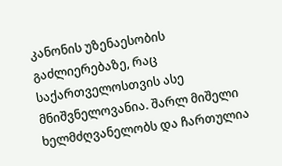კანონის უზენაესობის გაძლიერებაზე, რაც საქართველოსთვის ასე მნიშვნელოვანია. შარლ მიშელი ხელმძღვანელობს და ჩართულია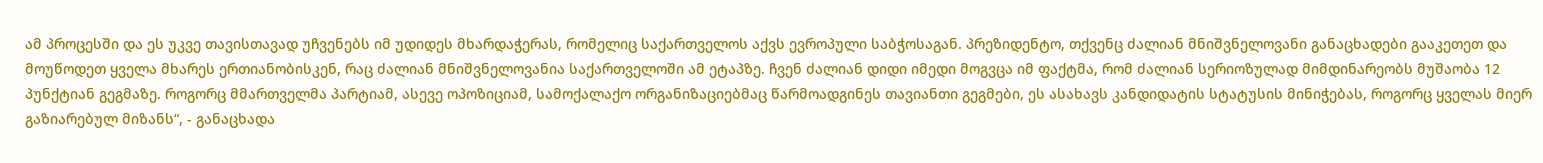ამ პროცესში და ეს უკვე თავისთავად უჩვენებს იმ უდიდეს მხარდაჭერას, რომელიც საქართველოს აქვს ევროპული საბჭოსაგან. პრეზიდენტო, თქვენც ძალიან მნიშვნელოვანი განაცხადები გააკეთეთ და მოუწოდეთ ყველა მხარეს ერთიანობისკენ, რაც ძალიან მნიშვნელოვანია საქართველოში ამ ეტაპზე. ჩვენ ძალიან დიდი იმედი მოგვცა იმ ფაქტმა, რომ ძალიან სერიოზულად მიმდინარეობს მუშაობა 12 პუნქტიან გეგმაზე. როგორც მმართველმა პარტიამ, ასევე ოპოზიციამ, სამოქალაქო ორგანიზაციებმაც წარმოადგინეს თავიანთი გეგმები, ეს ასახავს კანდიდატის სტატუსის მინიჭებას, როგორც ყველას მიერ გაზიარებულ მიზანს“, - განაცხადა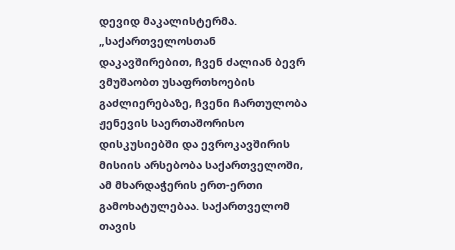დევიდ მაკალისტერმა. „საქართველოსთან დაკავშირებით, ჩვენ ძალიან ბევრ ვმუშაობთ უსაფრთხოების გაძლიერებაზე, ჩვენი ჩართულობა ჟენევის საერთაშორისო დისკუსიებში და ევროკავშირის მისიის არსებობა საქართველოში, ამ მხარდაჭერის ერთ-ერთი გამოხატულებაა. საქართველომ თავის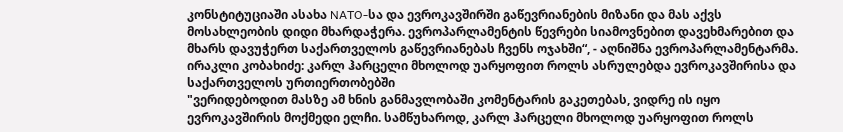კონსტიტუციაში ასახა NATO-სა და ევროკავშირში გაწევრიანების მიზანი და მას აქვს მოსახლეობის დიდი მხარდაჭერა. ევროპარლამენტის წევრები სიამოვნებით დავეხმარებით და მხარს დავუჭერთ საქართველოს გაწევრიანებას ჩვენს ოჯახში“, - აღნიშნა ევროპარლამენტარმა.
ირაკლი კობახიძე: კარლ ჰარცელი მხოლოდ უარყოფით როლს ასრულებდა ევროკავშირისა და საქართველოს ურთიერთობებში
"ვერიდებოდით მასზე ამ ხნის განმავლობაში კომენტარის გაკეთებას, ვიდრე ის იყო ევროკავშირის მოქმედი ელჩი. სამწუხაროდ, კარლ ჰარცელი მხოლოდ უარყოფით როლს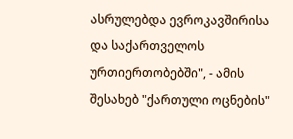ასრულებდა ევროკავშირისა და საქართველოს ურთიერთობებში", - ამის შესახებ "ქართული ოცნების"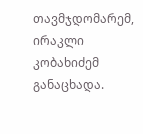თავმჯდომარემ, ირაკლი კობახიძემ განაცხადა.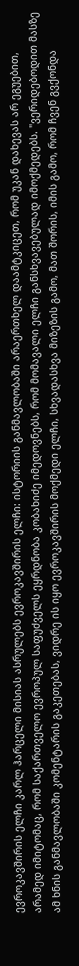ევროკავშირის ელჩი კარლ ჰარცელი მისიას ასრულებს ევროკავშირის ელჩი: ისტორიის განმავლობაში არაერთხელ დაამტკიცეთ, რომ უკან დახევას არ ეგუებით, არამედ იმიტომაც, რომ საქართველო ევროპულ საფუძველს ეყრდნობა კობახიძე იმედოვნებს, რომ მომავალი ელჩი განსხვავებულად იმოქმედებს. "ვერიდებოდით მასზე ამ ხნის განმავლობაში კომენტარის გაკეთებას, ვიდრე ის იყო ევროკავშირის მოქმედი ელჩი, სხვადასხვა მიზეზის გამო, მათ შორის, იმის გამო, რომ ჩვენ გვქონდა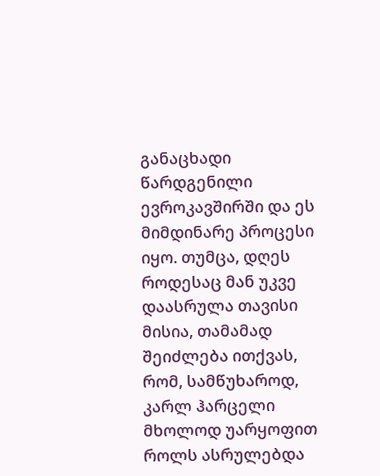განაცხადი წარდგენილი ევროკავშირში და ეს მიმდინარე პროცესი იყო. თუმცა, დღეს როდესაც მან უკვე დაასრულა თავისი მისია, თამამად შეიძლება ითქვას, რომ, სამწუხაროდ, კარლ ჰარცელი მხოლოდ უარყოფით როლს ასრულებდა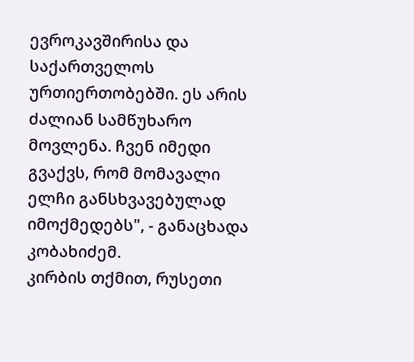ევროკავშირისა და საქართველოს ურთიერთობებში. ეს არის ძალიან სამწუხარო მოვლენა. ჩვენ იმედი გვაქვს, რომ მომავალი ელჩი განსხვავებულად იმოქმედებს", - განაცხადა კობახიძემ.
კირბის თქმით, რუსეთი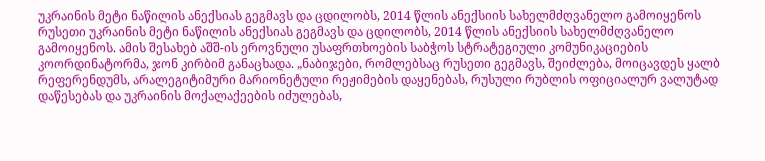უკრაინის მეტი ნაწილის ანექსიას გეგმავს და ცდილობს, 2014 წლის ანექსიის სახელმძღვანელო გამოიყენოს
რუსეთი უკრაინის მეტი ნაწილის ანექსიას გეგმავს და ცდილობს, 2014 წლის ანექსიის სახელმძღვანელო გამოიყენოს. ამის შესახებ აშშ-ის ეროვნული უსაფრთხოების საბჭოს სტრატეგიული კომუნიკაციების კოორდინატორმა, ჯონ კირბიმ განაცხადა. „ნაბიჯები, რომლებსაც რუსეთი გეგმავს, შეიძლება, მოიცავდეს ყალბ რეფერენდუმს, არალეგიტიმური მარიონეტული რეჟიმების დაყენებას, რუსული რუბლის ოფიციალურ ვალუტად დაწესებას და უკრაინის მოქალაქეების იძულებას,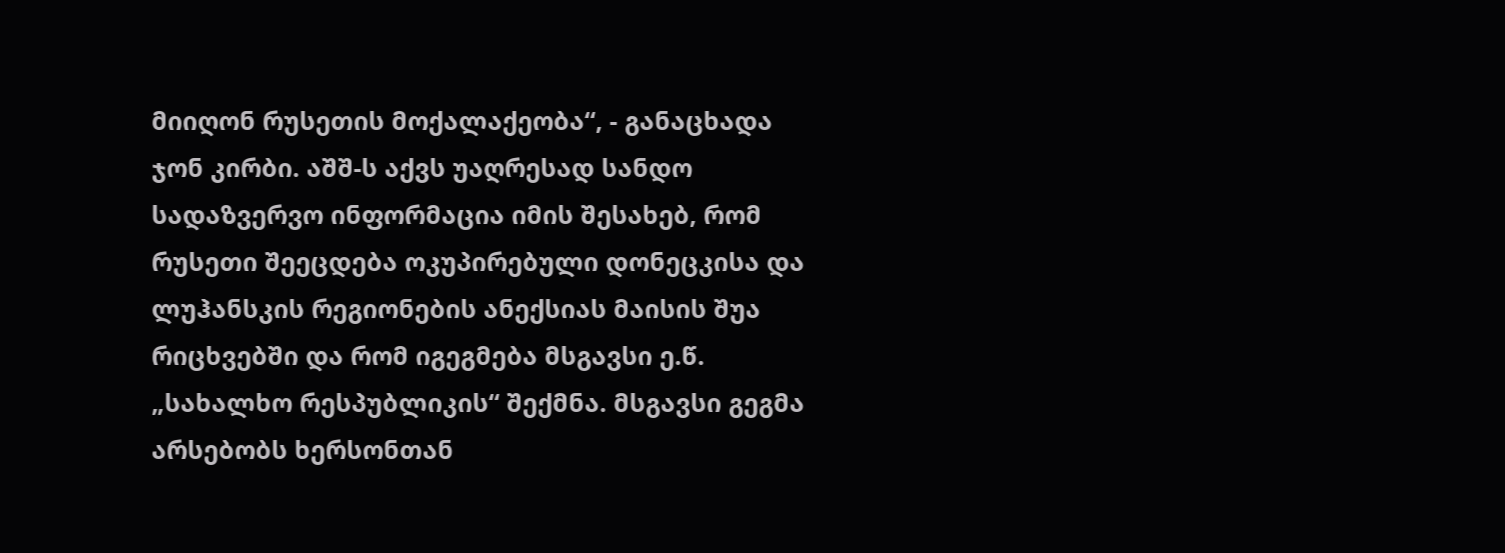მიიღონ რუსეთის მოქალაქეობა“, - განაცხადა ჯონ კირბი. აშშ-ს აქვს უაღრესად სანდო სადაზვერვო ინფორმაცია იმის შესახებ, რომ რუსეთი შეეცდება ოკუპირებული დონეცკისა და ლუჰანსკის რეგიონების ანექსიას მაისის შუა რიცხვებში და რომ იგეგმება მსგავსი ე.წ. „სახალხო რესპუბლიკის“ შექმნა. მსგავსი გეგმა არსებობს ხერსონთან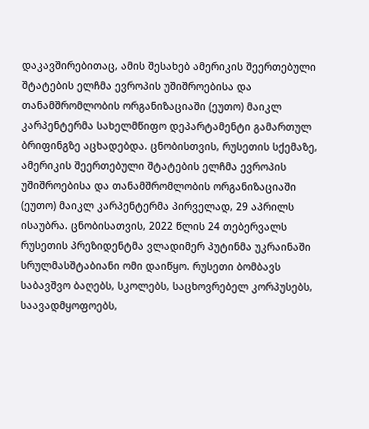დაკავშირებითაც, ამის შესახებ ამერიკის შეერთებული შტატების ელჩმა ევროპის უშიშროებისა და თანამშრომლობის ორგანიზაციაში (ეუთო) მაიკლ კარპენტერმა სახელმწიფო დეპარტამენტი გამართულ ბრიფინგზე აცხადებდა. ცნობისთვის, რუსეთის სქემაზე, ამერიკის შეერთებული შტატების ელჩმა ევროპის უშიშროებისა და თანამშრომლობის ორგანიზაციაში (ეუთო) მაიკლ კარპენტერმა პირველად, 29 აპრილს ისაუბრა. ცნობისათვის, 2022 წლის 24 თებერვალს რუსეთის პრეზიდენტმა ვლადიმერ პუტინმა უკრაინაში სრულმასშტაბიანი ომი დაიწყო. რუსეთი ბომბავს საბავშვო ბაღებს, სკოლებს, საცხოვრებელ კორპუსებს, საავადმყოფოებს,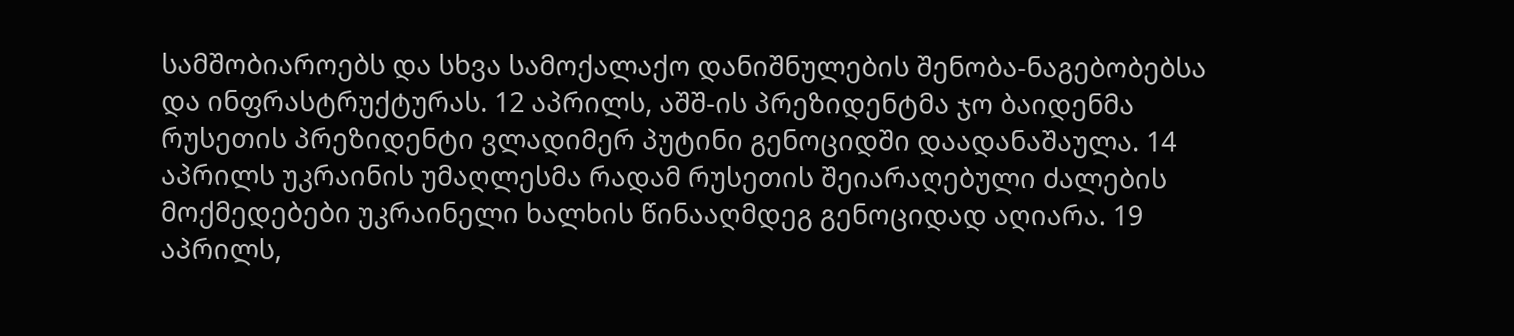სამშობიაროებს და სხვა სამოქალაქო დანიშნულების შენობა-ნაგებობებსა და ინფრასტრუქტურას. 12 აპრილს, აშშ-ის პრეზიდენტმა ჯო ბაიდენმა რუსეთის პრეზიდენტი ვლადიმერ პუტინი გენოციდში დაადანაშაულა. 14 აპრილს უკრაინის უმაღლესმა რადამ რუსეთის შეიარაღებული ძალების მოქმედებები უკრაინელი ხალხის წინააღმდეგ გენოციდად აღიარა. 19 აპრილს,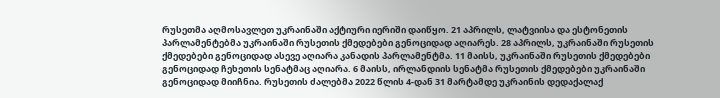რუსეთმა აღმოსავლეთ უკრაინაში აქტიური იერიში დაიწყო. 21 აპრილს, ლატვიისა და ესტონეთის პარლამენტებმა უკრაინაში რუსეთის ქმედებები გენოციდად აღიარეს. 28 აპრილს, უკრაინაში რუსეთის ქმედებები გენოციდად ასევე აღიარა კანადის პარლამენტმა. 11 მაისს, უკრაინაში რუსეთის ქმედებები გენოციდად ჩეხეთის სენატმაც აღიარა. 6 მაისს, ირლანდიის სენატმა რუსეთის ქმედებები უკრაინაში გენოციდად მიიჩნია. რუსეთის ძალებმა 2022 წლის 4-დან 31 მარტამდე უკრაინის დედაქალაქ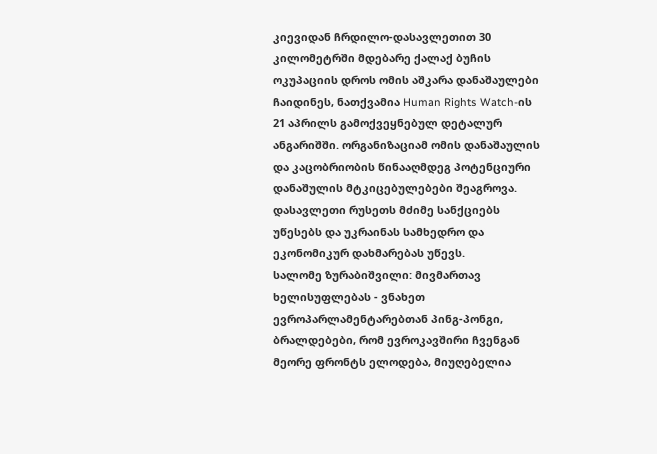კიევიდან ჩრდილო-დასავლეთით 30 კილომეტრში მდებარე ქალაქ ბუჩის ოკუპაციის დროს ომის აშკარა დანაშაულები ჩაიდინეს, ნათქვამია Human Rights Watch-ის 21 აპრილს გამოქვეყნებულ დეტალურ ანგარიშში. ორგანიზაციამ ომის დანაშაულის და კაცობრიობის წინააღმდეგ პოტენციური დანაშულის მტკიცებულებები შეაგროვა. დასავლეთი რუსეთს მძიმე სანქციებს უწესებს და უკრაინას სამხედრო და ეკონომიკურ დახმარებას უწევს.
სალომე ზურაბიშვილი: მივმართავ ხელისუფლებას - ვნახეთ ევროპარლამენტარებთან პინგ-პონგი, ბრალდებები, რომ ევროკავშირი ჩვენგან მეორე ფრონტს ელოდება, მიუღებელია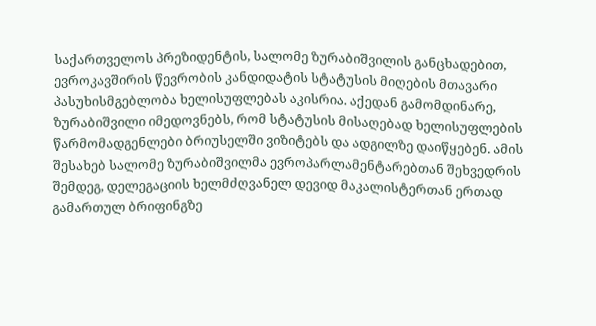საქართველოს პრეზიდენტის, სალომე ზურაბიშვილის განცხადებით, ევროკავშირის წევრობის კანდიდატის სტატუსის მიღების მთავარი პასუხისმგებლობა ხელისუფლებას აკისრია. აქედან გამომდინარე, ზურაბიშვილი იმედოვნებს, რომ სტატუსის მისაღებად ხელისუფლების წარმომადგენლები ბრიუსელში ვიზიტებს და ადგილზე დაიწყებენ. ამის შესახებ სალომე ზურაბიშვილმა ევროპარლამენტარებთან შეხვედრის შემდეგ, დელეგაციის ხელმძღვანელ დევიდ მაკალისტერთან ერთად გამართულ ბრიფინგზე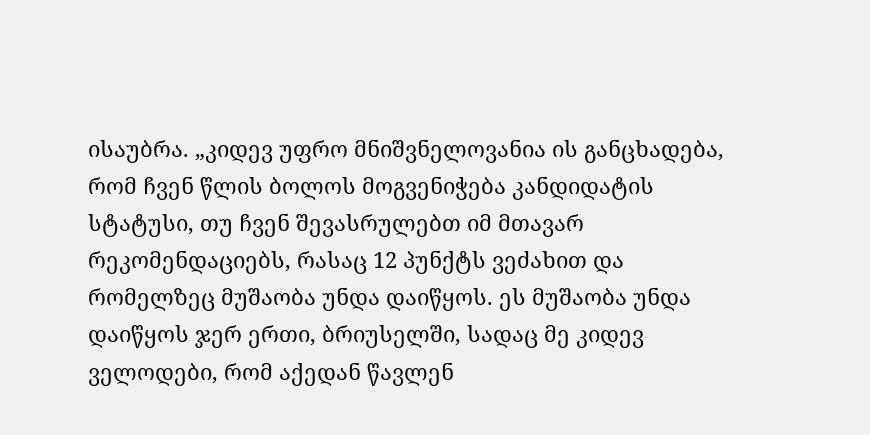ისაუბრა. „კიდევ უფრო მნიშვნელოვანია ის განცხადება, რომ ჩვენ წლის ბოლოს მოგვენიჭება კანდიდატის სტატუსი, თუ ჩვენ შევასრულებთ იმ მთავარ რეკომენდაციებს, რასაც 12 პუნქტს ვეძახით და რომელზეც მუშაობა უნდა დაიწყოს. ეს მუშაობა უნდა დაიწყოს ჯერ ერთი, ბრიუსელში, სადაც მე კიდევ ველოდები, რომ აქედან წავლენ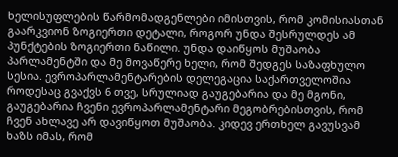ხელისუფლების წარმომადგენლები იმისთვის, რომ კომისიასთან გაარკვიონ ზოგიერთი დეტალი, როგორ უნდა შესრულდეს ამ პუნქტების ზოგიერთი ნაწილი. უნდა დაიწყოს მუშაობა პარლამენტში და მე მოვაწერე ხელი, რომ შედგეს საზაფხულო სესია. ევროპარლამენტარების დელეგაცია საქართველოშია როდესაც გვაქვს 6 თვე, სრულიად გაუგებარია და მე მგონი, გაუგებარია ჩვენი ევროპარლამენტარი მეგობრებისთვის, რომ ჩვენ ახლავე არ დავიწყოთ მუშაობა. კიდევ ერთხელ გავუსვამ ხაზს იმას, რომ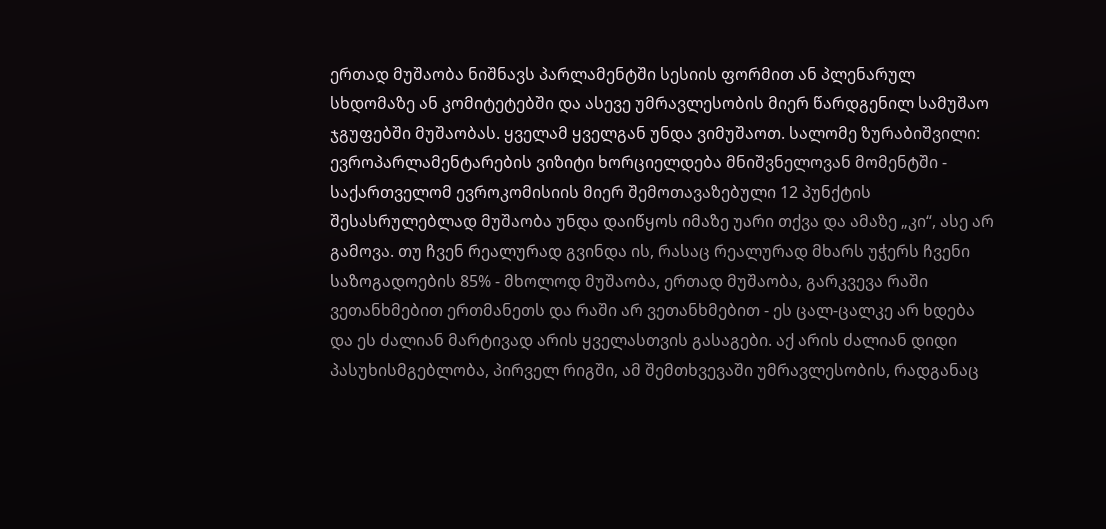ერთად მუშაობა ნიშნავს პარლამენტში სესიის ფორმით ან პლენარულ სხდომაზე ან კომიტეტებში და ასევე უმრავლესობის მიერ წარდგენილ სამუშაო ჯგუფებში მუშაობას. ყველამ ყველგან უნდა ვიმუშაოთ. სალომე ზურაბიშვილი: ევროპარლამენტარების ვიზიტი ხორციელდება მნიშვნელოვან მომენტში - საქართველომ ევროკომისიის მიერ შემოთავაზებული 12 პუნქტის შესასრულებლად მუშაობა უნდა დაიწყოს იმაზე უარი თქვა და ამაზე „კი“, ასე არ გამოვა. თუ ჩვენ რეალურად გვინდა ის, რასაც რეალურად მხარს უჭერს ჩვენი საზოგადოების 85% - მხოლოდ მუშაობა, ერთად მუშაობა, გარკვევა რაში ვეთანხმებით ერთმანეთს და რაში არ ვეთანხმებით - ეს ცალ-ცალკე არ ხდება და ეს ძალიან მარტივად არის ყველასთვის გასაგები. აქ არის ძალიან დიდი პასუხისმგებლობა, პირველ რიგში, ამ შემთხვევაში უმრავლესობის, რადგანაც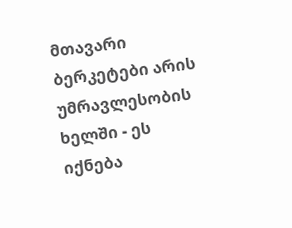მთავარი ბერკეტები არის უმრავლესობის ხელში - ეს იქნება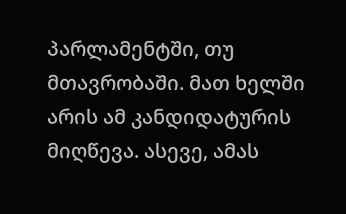პარლამენტში, თუ მთავრობაში. მათ ხელში არის ამ კანდიდატურის მიღწევა. ასევე, ამას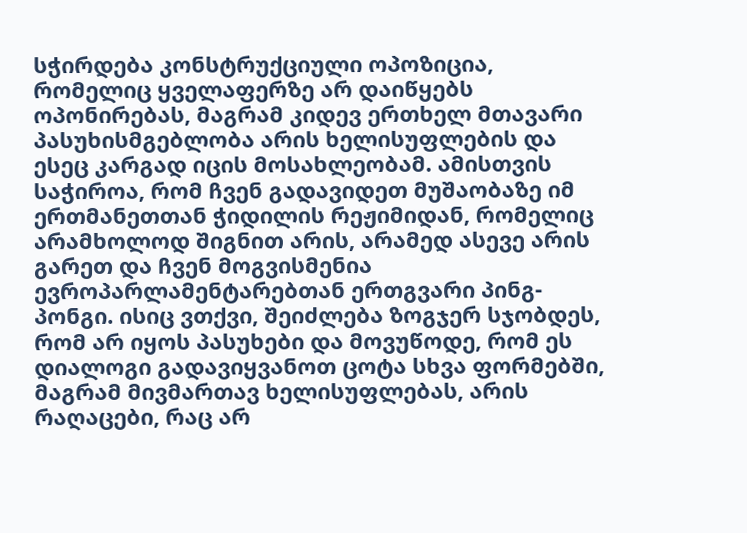სჭირდება კონსტრუქციული ოპოზიცია, რომელიც ყველაფერზე არ დაიწყებს ოპონირებას, მაგრამ კიდევ ერთხელ მთავარი პასუხისმგებლობა არის ხელისუფლების და ესეც კარგად იცის მოსახლეობამ. ამისთვის საჭიროა, რომ ჩვენ გადავიდეთ მუშაობაზე იმ ერთმანეთთან ჭიდილის რეჟიმიდან, რომელიც არამხოლოდ შიგნით არის, არამედ ასევე არის გარეთ და ჩვენ მოგვისმენია ევროპარლამენტარებთან ერთგვარი პინგ-პონგი. ისიც ვთქვი, შეიძლება ზოგჯერ სჯობდეს, რომ არ იყოს პასუხები და მოვუწოდე, რომ ეს დიალოგი გადავიყვანოთ ცოტა სხვა ფორმებში, მაგრამ მივმართავ ხელისუფლებას, არის რაღაცები, რაც არ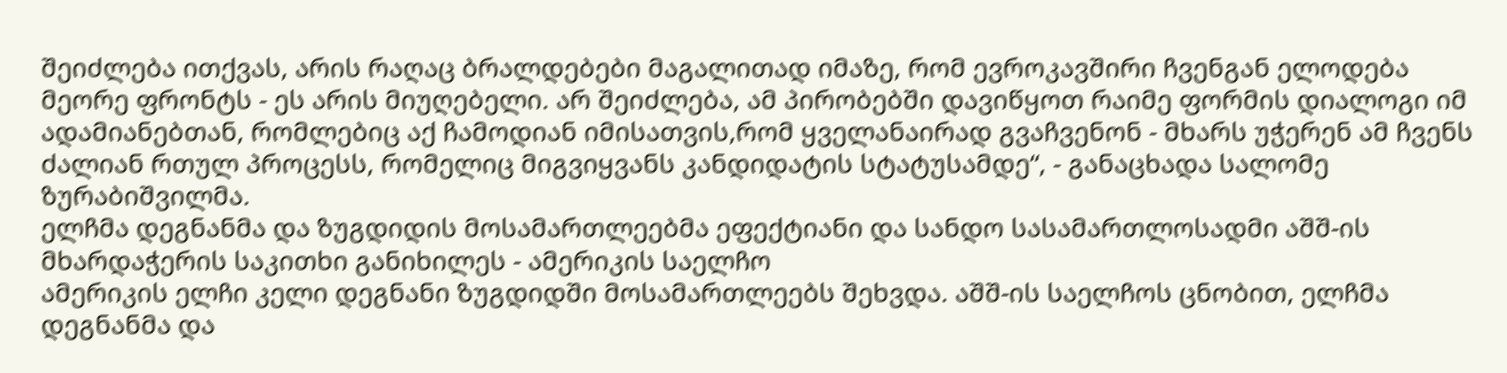შეიძლება ითქვას, არის რაღაც ბრალდებები მაგალითად იმაზე, რომ ევროკავშირი ჩვენგან ელოდება მეორე ფრონტს - ეს არის მიუღებელი. არ შეიძლება, ამ პირობებში დავიწყოთ რაიმე ფორმის დიალოგი იმ ადამიანებთან, რომლებიც აქ ჩამოდიან იმისათვის,რომ ყველანაირად გვაჩვენონ - მხარს უჭერენ ამ ჩვენს ძალიან რთულ პროცესს, რომელიც მიგვიყვანს კანდიდატის სტატუსამდე“, - განაცხადა სალომე ზურაბიშვილმა.
ელჩმა დეგნანმა და ზუგდიდის მოსამართლეებმა ეფექტიანი და სანდო სასამართლოსადმი აშშ-ის მხარდაჭერის საკითხი განიხილეს - ამერიკის საელჩო
ამერიკის ელჩი კელი დეგნანი ზუგდიდში მოსამართლეებს შეხვდა. აშშ-ის საელჩოს ცნობით, ელჩმა დეგნანმა და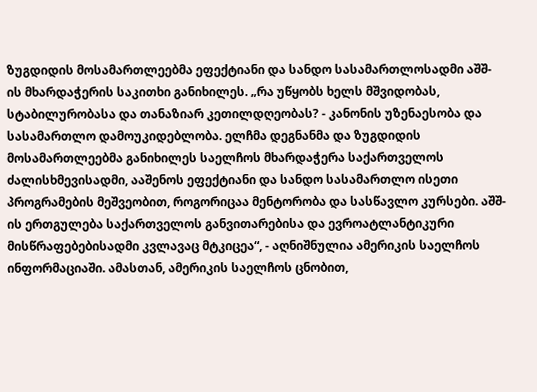ზუგდიდის მოსამართლეებმა ეფექტიანი და სანდო სასამართლოსადმი აშშ-ის მხარდაჭერის საკითხი განიხილეს. „რა უწყობს ხელს მშვიდობას, სტაბილურობასა და თანაზიარ კეთილდღეობას? - კანონის უზენაესობა და სასამართლო დამოუკიდებლობა. ელჩმა დეგნანმა და ზუგდიდის მოსამართლეებმა განიხილეს საელჩოს მხარდაჭერა საქართველოს ძალისხმევისადმი, ააშენოს ეფექტიანი და სანდო სასამართლო ისეთი პროგრამების მეშვეობით, როგორიცაა მენტორობა და სასწავლო კურსები. აშშ-ის ერთგულება საქართველოს განვითარებისა და ევროატლანტიკური მისწრაფებებისადმი კვლავაც მტკიცეა“, - აღნიშნულია ამერიკის საელჩოს ინფორმაციაში. ამასთან, ამერიკის საელჩოს ცნობით,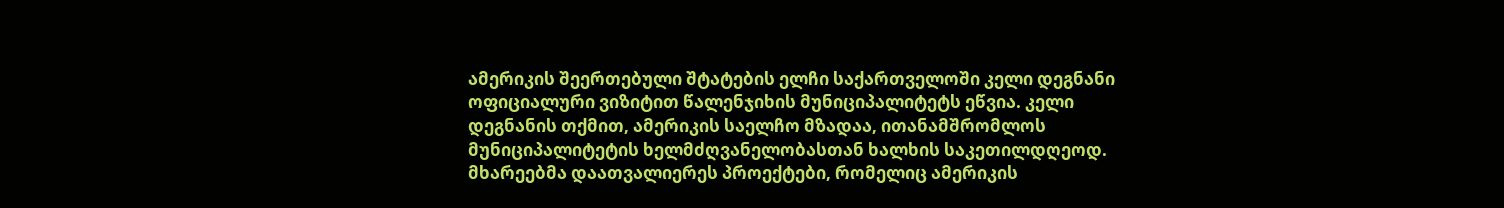ამერიკის შეერთებული შტატების ელჩი საქართველოში კელი დეგნანი ოფიციალური ვიზიტით წალენჯიხის მუნიციპალიტეტს ეწვია. კელი დეგნანის თქმით, ამერიკის საელჩო მზადაა, ითანამშრომლოს მუნიციპალიტეტის ხელმძღვანელობასთან ხალხის საკეთილდღეოდ. მხარეებმა დაათვალიერეს პროექტები, რომელიც ამერიკის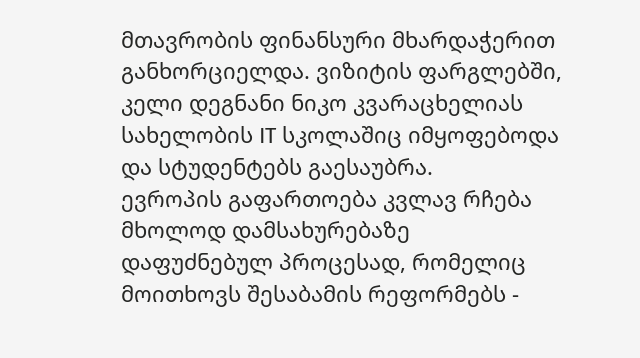მთავრობის ფინანსური მხარდაჭერით განხორციელდა. ვიზიტის ფარგლებში, კელი დეგნანი ნიკო კვარაცხელიას სახელობის IT სკოლაშიც იმყოფებოდა და სტუდენტებს გაესაუბრა.
ევროპის გაფართოება კვლავ რჩება მხოლოდ დამსახურებაზე დაფუძნებულ პროცესად, რომელიც მოითხოვს შესაბამის რეფორმებს -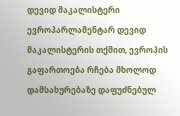დევიდ მაკალისტერი
ევროპარლამენტარ დევიდ მაკალისტერის თქმით, ევროპის გაფართოება რჩება მხოლოდ დამსახურებაზე დაფუძნებულ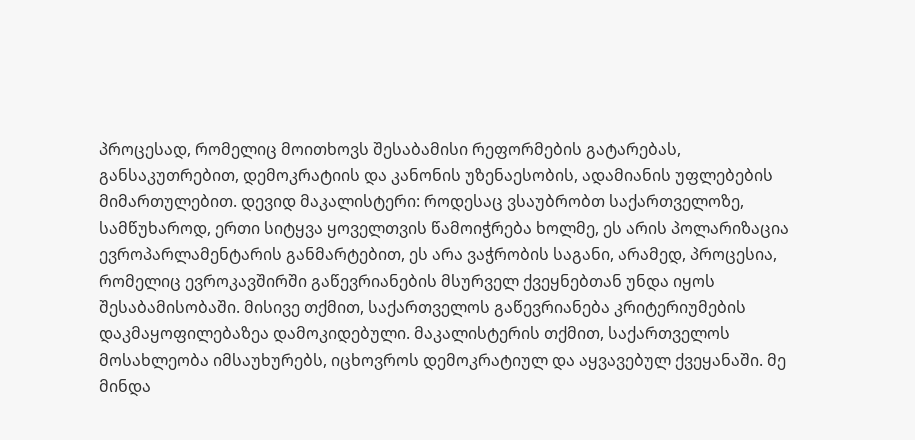პროცესად, რომელიც მოითხოვს შესაბამისი რეფორმების გატარებას, განსაკუთრებით, დემოკრატიის და კანონის უზენაესობის, ადამიანის უფლებების მიმართულებით. დევიდ მაკალისტერი: როდესაც ვსაუბრობთ საქართველოზე, სამწუხაროდ, ერთი სიტყვა ყოველთვის წამოიჭრება ხოლმე, ეს არის პოლარიზაცია ევროპარლამენტარის განმარტებით, ეს არა ვაჭრობის საგანი, არამედ, პროცესია, რომელიც ევროკავშირში გაწევრიანების მსურველ ქვეყნებთან უნდა იყოს შესაბამისობაში. მისივე თქმით, საქართველოს გაწევრიანება კრიტერიუმების დაკმაყოფილებაზეა დამოკიდებული. მაკალისტერის თქმით, საქართველოს მოსახლეობა იმსაუხურებს, იცხოვროს დემოკრატიულ და აყვავებულ ქვეყანაში. მე მინდა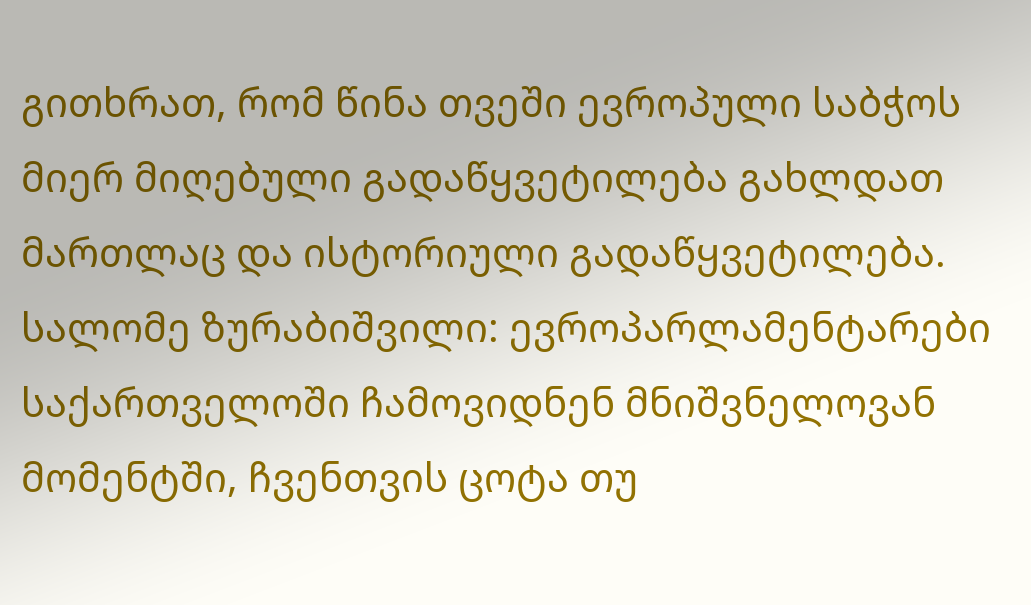გითხრათ, რომ წინა თვეში ევროპული საბჭოს მიერ მიღებული გადაწყვეტილება გახლდათ მართლაც და ისტორიული გადაწყვეტილება. სალომე ზურაბიშვილი: ევროპარლამენტარები საქართველოში ჩამოვიდნენ მნიშვნელოვან მომენტში, ჩვენთვის ცოტა თუ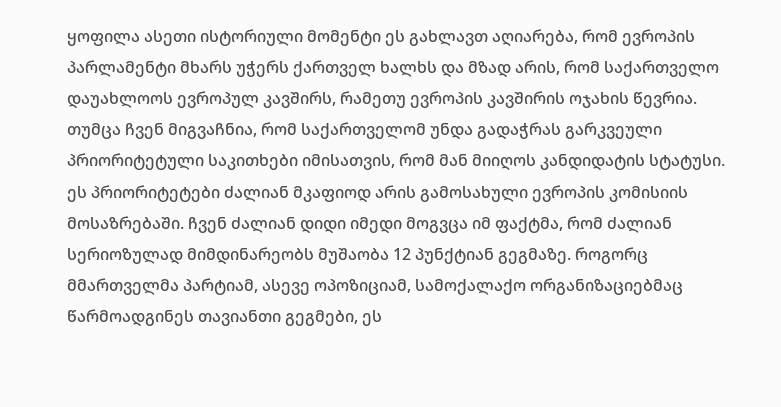ყოფილა ასეთი ისტორიული მომენტი ეს გახლავთ აღიარება, რომ ევროპის პარლამენტი მხარს უჭერს ქართველ ხალხს და მზად არის, რომ საქართველო დაუახლოოს ევროპულ კავშირს, რამეთუ ევროპის კავშირის ოჯახის წევრია. თუმცა ჩვენ მიგვაჩნია, რომ საქართველომ უნდა გადაჭრას გარკვეული პრიორიტეტული საკითხები იმისათვის, რომ მან მიიღოს კანდიდატის სტატუსი. ეს პრიორიტეტები ძალიან მკაფიოდ არის გამოსახული ევროპის კომისიის მოსაზრებაში. ჩვენ ძალიან დიდი იმედი მოგვცა იმ ფაქტმა, რომ ძალიან სერიოზულად მიმდინარეობს მუშაობა 12 პუნქტიან გეგმაზე. როგორც მმართველმა პარტიამ, ასევე ოპოზიციამ, სამოქალაქო ორგანიზაციებმაც წარმოადგინეს თავიანთი გეგმები, ეს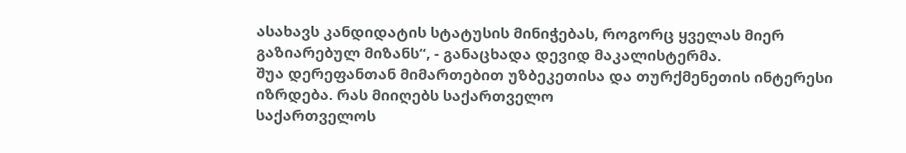ასახავს კანდიდატის სტატუსის მინიჭებას, როგორც ყველას მიერ გაზიარებულ მიზანს“, - განაცხადა დევიდ მაკალისტერმა.
შუა დერეფანთან მიმართებით უზბეკეთისა და თურქმენეთის ინტერესი იზრდება. რას მიიღებს საქართველო
საქართველოს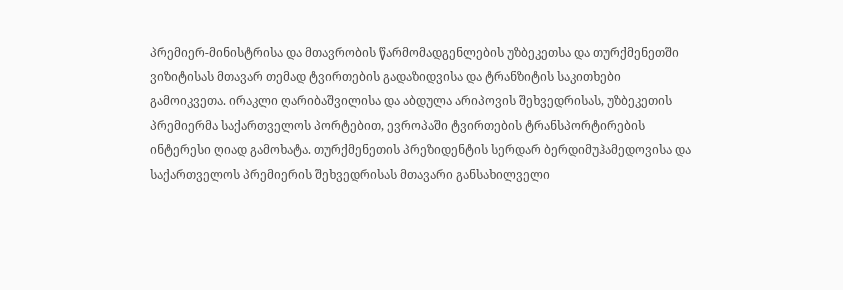პრემიერ-მინისტრისა და მთავრობის წარმომადგენლების უზბეკეთსა და თურქმენეთში ვიზიტისას მთავარ თემად ტვირთების გადაზიდვისა და ტრანზიტის საკითხები გამოიკვეთა. ირაკლი ღარიბაშვილისა და აბდულა არიპოვის შეხვედრისას, უზბეკეთის პრემიერმა საქართველოს პორტებით, ევროპაში ტვირთების ტრანსპორტირების ინტერესი ღიად გამოხატა. თურქმენეთის პრეზიდენტის სერდარ ბერდიმუჰამედოვისა და საქართველოს პრემიერის შეხვედრისას მთავარი განსახილველი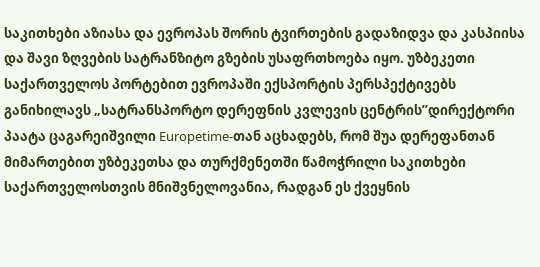საკითხები აზიასა და ევროპას შორის ტვირთების გადაზიდვა და კასპიისა და შავი ზღვების სატრანზიტო გზების უსაფრთხოება იყო. უზბეკეთი საქართველოს პორტებით ევროპაში ექსპორტის პერსპექტივებს განიხილავს „სატრანსპორტო დერეფნის კვლევის ცენტრის”დირექტორი პაატა ცაგარეიშვილი Europetime-თან აცხადებს, რომ შუა დერეფანთან მიმართებით უზბეკეთსა და თურქმენეთში წამოჭრილი საკითხები საქართველოსთვის მნიშვნელოვანია, რადგან ეს ქვეყნის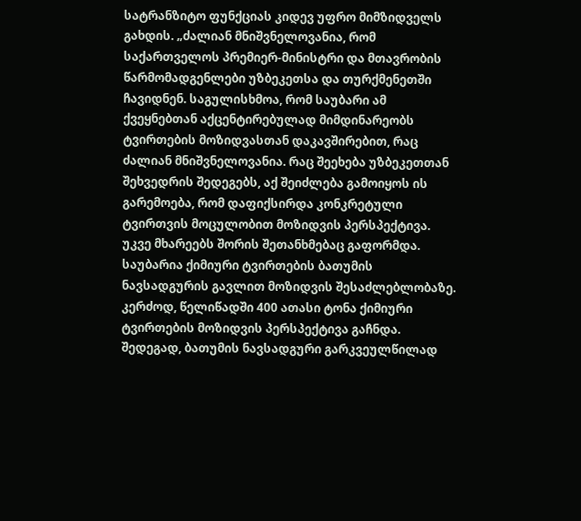სატრანზიტო ფუნქციას კიდევ უფრო მიმზიდველს გახდის. „ძალიან მნიშვნელოვანია, რომ საქართველოს პრემიერ-მინისტრი და მთავრობის წარმომადგენლები უზბეკეთსა და თურქმენეთში ჩავიდნენ. საგულისხმოა, რომ საუბარი ამ ქვეყნებთან აქცენტირებულად მიმდინარეობს ტვირთების მოზიდვასთან დაკავშირებით, რაც ძალიან მნიშვნელოვანია. რაც შეეხება უზბეკეთთან შეხვედრის შედეგებს, აქ შეიძლება გამოიყოს ის გარემოება, რომ დაფიქსირდა კონკრეტული ტვირთვის მოცულობით მოზიდვის პერსპექტივა. უკვე მხარეებს შორის შეთანხმებაც გაფორმდა. საუბარია ქიმიური ტვირთების ბათუმის ნავსადგურის გავლით მოზიდვის შესაძლებლობაზე. კერძოდ, წელიწადში 400 ათასი ტონა ქიმიური ტვირთების მოზიდვის პერსპექტივა გაჩნდა. შედეგად, ბათუმის ნავსადგური გარკვეულწილად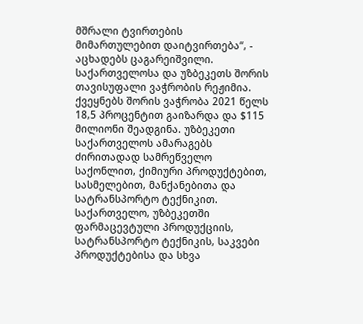მშრალი ტვირთების მიმართულებით დაიტვირთება“, - აცხადებს ცაგარეიშვილი. საქართველოსა და უზბეკეთს შორის თავისუფალი ვაჭრობის რეჟიმია. ქვეყნებს შორის ვაჭრობა 2021 წელს 18,5 პროცენტით გაიზარდა და $115 მილიონი შეადგინა. უზბეკეთი საქართველოს ამარაგებს ძირითადად სამრეწველო საქონლით, ქიმიური პროდუქტებით, სასმელებით, მანქანებითა და სატრანსპორტო ტექნიკით. საქართველო, უზბეკეთში ფარმაცევტული პროდუქციის, სატრანსპორტო ტექნიკის, საკვები პროდუქტებისა და სხვა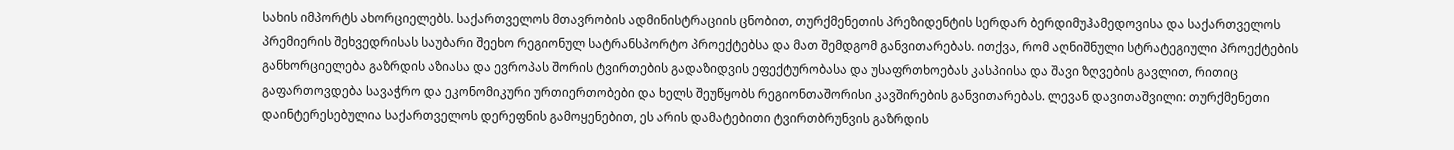სახის იმპორტს ახორციელებს. საქართველოს მთავრობის ადმინისტრაციის ცნობით, თურქმენეთის პრეზიდენტის სერდარ ბერდიმუჰამედოვისა და საქართველოს პრემიერის შეხვედრისას საუბარი შეეხო რეგიონულ სატრანსპორტო პროექტებსა და მათ შემდგომ განვითარებას. ითქვა, რომ აღნიშნული სტრატეგიული პროექტების განხორციელება გაზრდის აზიასა და ევროპას შორის ტვირთების გადაზიდვის ეფექტურობასა და უსაფრთხოებას კასპიისა და შავი ზღვების გავლით, რითიც გაფართოვდება სავაჭრო და ეკონომიკური ურთიერთობები და ხელს შეუწყობს რეგიონთაშორისი კავშირების განვითარებას. ლევან დავითაშვილი: თურქმენეთი დაინტერესებულია საქართველოს დერეფნის გამოყენებით, ეს არის დამატებითი ტვირთბრუნვის გაზრდის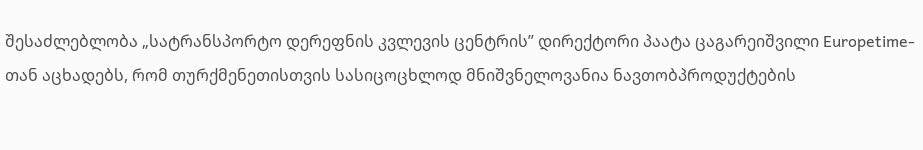შესაძლებლობა „სატრანსპორტო დერეფნის კვლევის ცენტრის” დირექტორი პაატა ცაგარეიშვილი Europetime-თან აცხადებს, რომ თურქმენეთისთვის სასიცოცხლოდ მნიშვნელოვანია ნავთობპროდუქტების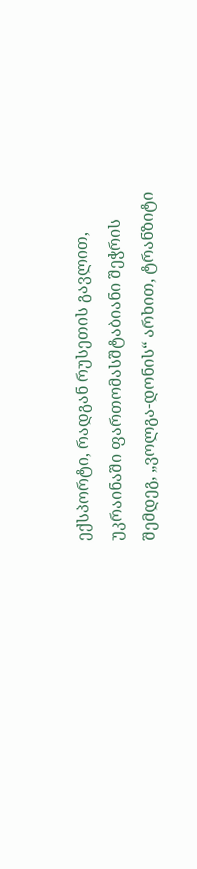ექსპორტი, რადგან რუსეთის გავლით, უკრაინაში ფართომასშტაბიანი შეჭრის შემდეგ, „ვოლგა-დონის“ არხით, ტრანზიტი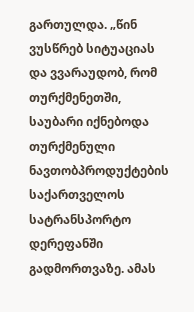გართულდა. „წინ ვუსწრებ სიტუაციას და ვვარაუდობ, რომ თურქმენეთში, საუბარი იქნებოდა თურქმენული ნავთობპროდუქტების საქართველოს სატრანსპორტო დერეფანში გადმორთვაზე. ამას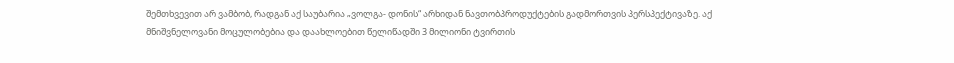შემთხვევით არ ვამბობ, რადგან აქ საუბარია „ვოლგა- დონის“ არხიდან ნავთობპროდუქტების გადმორთვის პერსპექტივაზე. აქ მნიშვნელოვანი მოცულობებია და დაახლოებით წელიწადში 3 მილიონი ტვირთის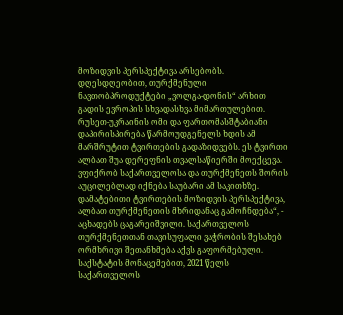მოზიდვის პერსპექტივა არსებობს. დღესდღეობით, თურქმენული ნავთობპროდუქტები „ვოლგა-დონის“ არხით გადის ევროპის სხვადასხვა მიმართულებით. რუსეთ-უკრაინის ომი და ფართომასშტაბიანი დაპირისპირება წარმოუდგენელს ხდის ამ მარშრუტით ტვირთების გადაზიდვებს. ეს ტვირთი ალბათ შუა დერეფნის თვალსაწიერში მოექცევა. ვფიქრობ საქართველოსა და თურქმენეთს შორის აუცილებლად იქნება საუბარი ამ საკითხზე. დამატებითი ტვირთების მოზიდვის პერსპექტივა, ალბათ თურქმენეთის მხრიდანაც გამოჩნდება“, - აცხადებს ცაგარეიშვილი. საქართველოს თურქმენეთთან თავისუფალი ვაჭრობის შესახებ ორმხრივი შეთანხმება აქვს გაფორმებული. საქსტატის მონაცემებით, 2021 წელს საქართველოს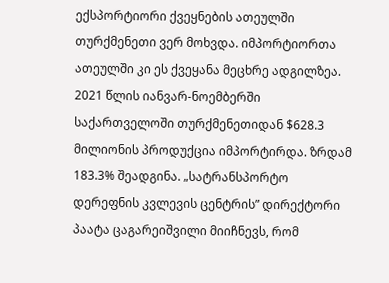ექსპორტიორი ქვეყნების ათეულში თურქმენეთი ვერ მოხვდა. იმპორტიორთა ათეულში კი ეს ქვეყანა მეცხრე ადგილზეა. 2021 წლის იანვარ-ნოემბერში საქართველოში თურქმენეთიდან $628.3 მილიონის პროდუქცია იმპორტირდა. ზრდამ 183.3% შეადგინა. „სატრანსპორტო დერეფნის კვლევის ცენტრის” დირექტორი პაატა ცაგარეიშვილი მიიჩნევს, რომ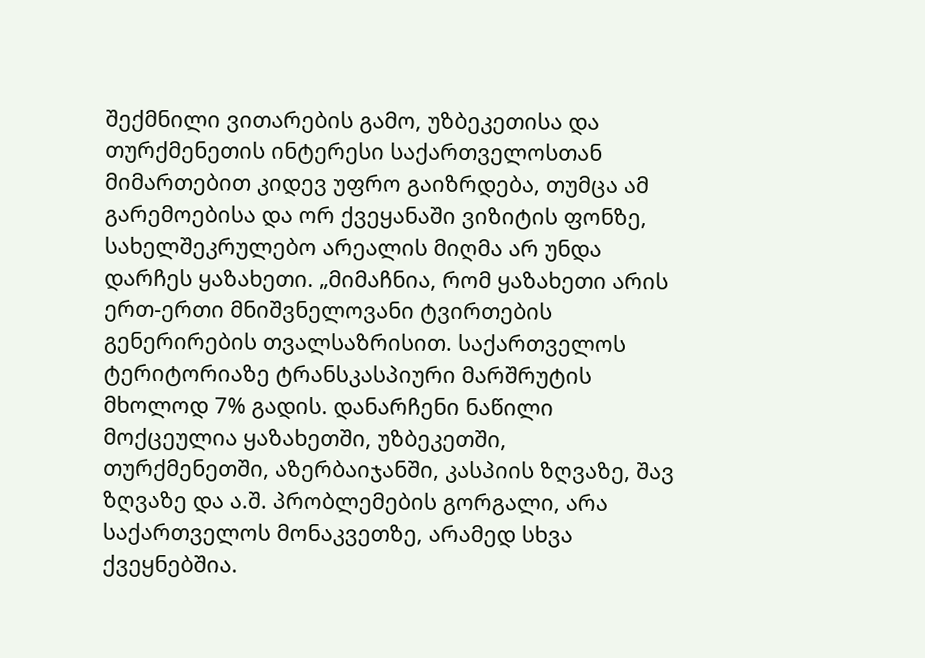შექმნილი ვითარების გამო, უზბეკეთისა და თურქმენეთის ინტერესი საქართველოსთან მიმართებით კიდევ უფრო გაიზრდება, თუმცა ამ გარემოებისა და ორ ქვეყანაში ვიზიტის ფონზე, სახელშეკრულებო არეალის მიღმა არ უნდა დარჩეს ყაზახეთი. „მიმაჩნია, რომ ყაზახეთი არის ერთ-ერთი მნიშვნელოვანი ტვირთების გენერირების თვალსაზრისით. საქართველოს ტერიტორიაზე ტრანსკასპიური მარშრუტის მხოლოდ 7% გადის. დანარჩენი ნაწილი მოქცეულია ყაზახეთში, უზბეკეთში, თურქმენეთში, აზერბაიჯანში, კასპიის ზღვაზე, შავ ზღვაზე და ა.შ. პრობლემების გორგალი, არა საქართველოს მონაკვეთზე, არამედ სხვა ქვეყნებშია.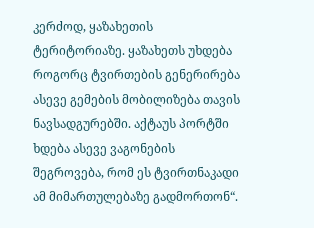კერძოდ, ყაზახეთის ტერიტორიაზე. ყაზახეთს უხდება როგორც ტვირთების გენერირება ასევე გემების მობილიზება თავის ნავსადგურებში. აქტაუს პორტში ხდება ასევე ვაგონების შეგროვება, რომ ეს ტვირთნაკადი ამ მიმართულებაზე გადმორთონ“.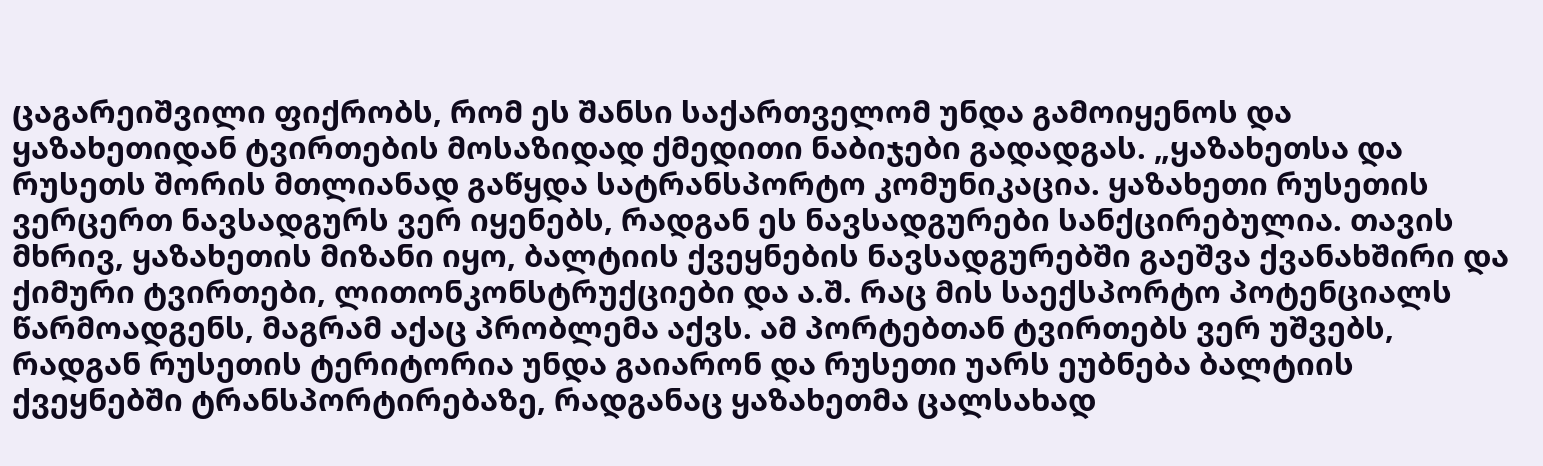ცაგარეიშვილი ფიქრობს, რომ ეს შანსი საქართველომ უნდა გამოიყენოს და ყაზახეთიდან ტვირთების მოსაზიდად ქმედითი ნაბიჯები გადადგას. „ყაზახეთსა და რუსეთს შორის მთლიანად გაწყდა სატრანსპორტო კომუნიკაცია. ყაზახეთი რუსეთის ვერცერთ ნავსადგურს ვერ იყენებს, რადგან ეს ნავსადგურები სანქცირებულია. თავის მხრივ, ყაზახეთის მიზანი იყო, ბალტიის ქვეყნების ნავსადგურებში გაეშვა ქვანახშირი და ქიმური ტვირთები, ლითონკონსტრუქციები და ა.შ. რაც მის საექსპორტო პოტენციალს წარმოადგენს, მაგრამ აქაც პრობლემა აქვს. ამ პორტებთან ტვირთებს ვერ უშვებს, რადგან რუსეთის ტერიტორია უნდა გაიარონ და რუსეთი უარს ეუბნება ბალტიის ქვეყნებში ტრანსპორტირებაზე, რადგანაც ყაზახეთმა ცალსახად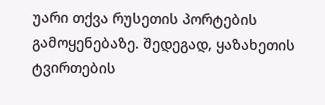უარი თქვა რუსეთის პორტების გამოყენებაზე. შედეგად, ყაზახეთის ტვირთების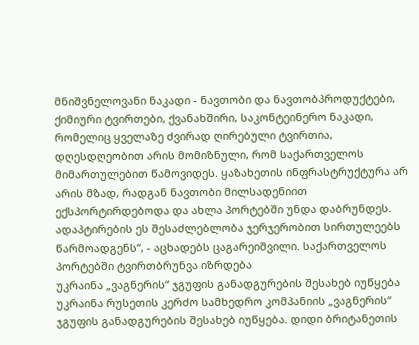მნიშვნელოვანი ნაკადი - ნავთობი და ნავთობპროდუქტები, ქიმიური ტვირთები, ქვანახშირი, საკონტეინერო ნაკადი, რომელიც ყველაზე ძვირად ღირებული ტვირთია, დღესდღეობით არის მომიზნული, რომ საქართველოს მიმართულებით წამოვიდეს. ყაზახეთის ინფრასტრუქტურა არ არის მზად, რადგან ნავთობი მილსადენიით ექსპორტირდებოდა და ახლა პორტებში უნდა დაბრუნდეს. ადაპტირების ეს შესაძლებლობა ჯერჯერობით სირთულეებს წარმოადგენს“, - აცხადებს ცაგარეიშვილი. საქართველოს პორტებში ტვირთბრუნვა იზრდება
უკრაინა „ვაგნერის“ ჯგუფის განადგურების შესახებ იუწყება
უკრაინა რუსეთის კერძო სამხედრო კომპანიის „ვაგნერის“ ჯგუფის განადგურების შესახებ იუწყება. დიდი ბრიტანეთის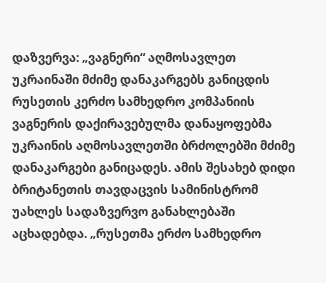დაზვერვა: „ვაგნერი“ აღმოსავლეთ უკრაინაში მძიმე დანაკარგებს განიცდის რუსეთის კერძო სამხედრო კომპანიის ვაგნერის დაქირავებულმა დანაყოფებმა უკრაინის აღმოსავლეთში ბრძოლებში მძიმე დანაკარგები განიცადეს. ამის შესახებ დიდი ბრიტანეთის თავდაცვის სამინისტრომ უახლეს სადაზვერვო განახლებაში აცხადებდა. „რუსეთმა ერძო სამხედრო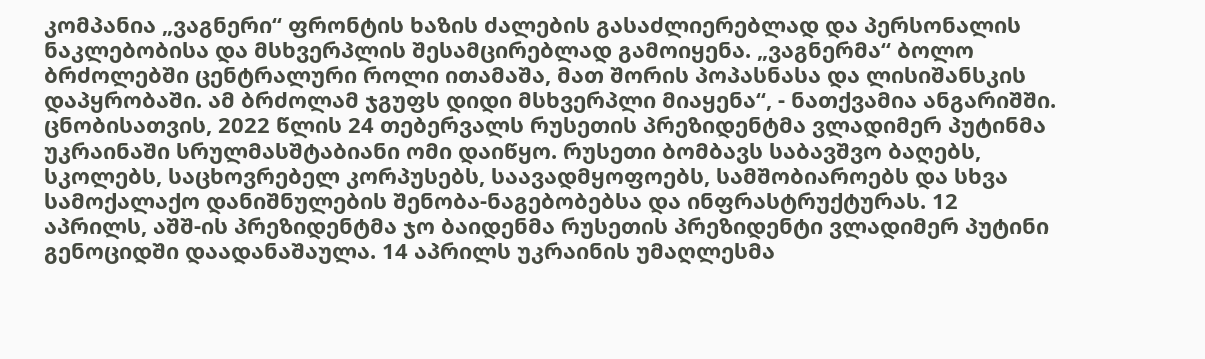კომპანია „ვაგნერი“ ფრონტის ხაზის ძალების გასაძლიერებლად და პერსონალის ნაკლებობისა და მსხვერპლის შესამცირებლად გამოიყენა. „ვაგნერმა“ ბოლო ბრძოლებში ცენტრალური როლი ითამაშა, მათ შორის პოპასნასა და ლისიშანსკის დაპყრობაში. ამ ბრძოლამ ჯგუფს დიდი მსხვერპლი მიაყენა“, - ნათქვამია ანგარიშში. ცნობისათვის, 2022 წლის 24 თებერვალს რუსეთის პრეზიდენტმა ვლადიმერ პუტინმა უკრაინაში სრულმასშტაბიანი ომი დაიწყო. რუსეთი ბომბავს საბავშვო ბაღებს, სკოლებს, საცხოვრებელ კორპუსებს, საავადმყოფოებს, სამშობიაროებს და სხვა სამოქალაქო დანიშნულების შენობა-ნაგებობებსა და ინფრასტრუქტურას. 12 აპრილს, აშშ-ის პრეზიდენტმა ჯო ბაიდენმა რუსეთის პრეზიდენტი ვლადიმერ პუტინი გენოციდში დაადანაშაულა. 14 აპრილს უკრაინის უმაღლესმა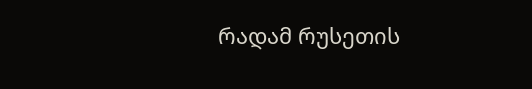რადამ რუსეთის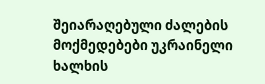შეიარაღებული ძალების მოქმედებები უკრაინელი ხალხის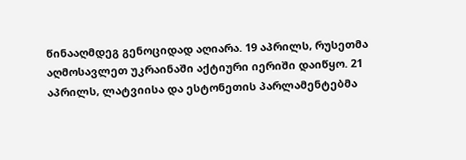წინააღმდეგ გენოციდად აღიარა. 19 აპრილს, რუსეთმა აღმოსავლეთ უკრაინაში აქტიური იერიში დაიწყო. 21 აპრილს, ლატვიისა და ესტონეთის პარლამენტებმა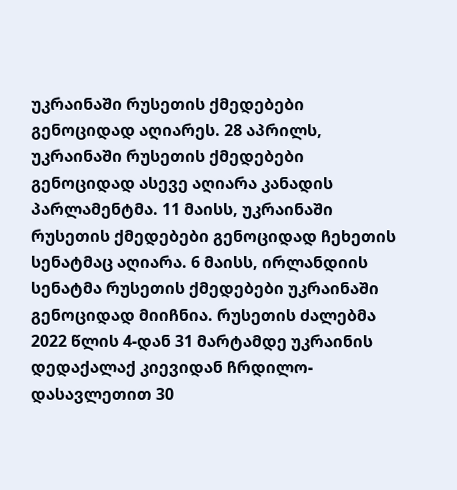უკრაინაში რუსეთის ქმედებები გენოციდად აღიარეს. 28 აპრილს, უკრაინაში რუსეთის ქმედებები გენოციდად ასევე აღიარა კანადის პარლამენტმა. 11 მაისს, უკრაინაში რუსეთის ქმედებები გენოციდად ჩეხეთის სენატმაც აღიარა. 6 მაისს, ირლანდიის სენატმა რუსეთის ქმედებები უკრაინაში გენოციდად მიიჩნია. რუსეთის ძალებმა 2022 წლის 4-დან 31 მარტამდე უკრაინის დედაქალაქ კიევიდან ჩრდილო-დასავლეთით 30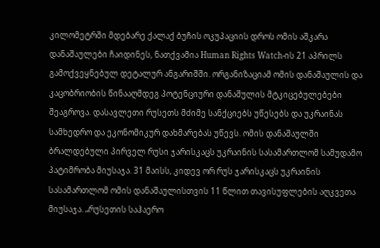კილომეტრში მდებარე ქალაქ ბუჩის ოკუპაციის დროს ომის აშკარა დანაშაულები ჩაიდინეს, ნათქვამია Human Rights Watch-ის 21 აპრილს გამოქვეყნებულ დეტალურ ანგარიშში. ორგანიზაციამ ომის დანაშაულის და კაცობრიობის წინააღმდეგ პოტენციური დანაშულის მტკიცებულებები შეაგროვა. დასავლეთი რუსეთს მძიმე სანქციებს უწესებს და უკრაინას სამხედრო და ეკონომიკურ დახმარებას უწევს. ომის დანაშაულში ბრალდებული პირველ რუსი ჯარისკაცს უკრაინის სასამართლომ სამუდამო პატიმრობა მიუსაჯა. 31 მაისს, კიდევ ორ რუს ჯარისკაცს უკრაინის სასამართლომ ომის დანაშაულისთვის 11 წლით თავისუფლების აღკვეთა მიუსაჯა. „რუსეთის საჰაერო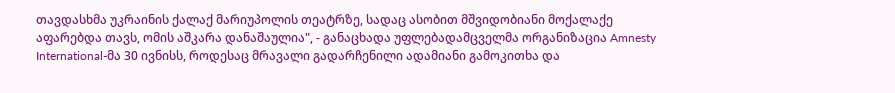თავდასხმა უკრაინის ქალაქ მარიუპოლის თეატრზე, სადაც ასობით მშვიდობიანი მოქალაქე აფარებდა თავს, ომის აშკარა დანაშაულია", - განაცხადა უფლებადამცველმა ორგანიზაცია Amnesty International-მა 30 ივნისს, როდესაც მრავალი გადარჩენილი ადამიანი გამოკითხა და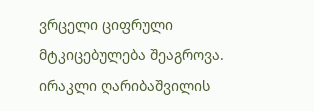ვრცელი ციფრული მტკიცებულება შეაგროვა.
ირაკლი ღარიბაშვილის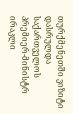თურქმენეთში ვიზიტი დასრულდა
საქართველოს პრემიერ-მინისტრ ირაკლი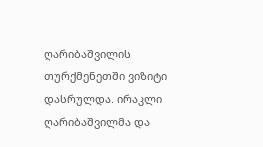ღარიბაშვილის თურქმენეთში ვიზიტი დასრულდა. ირაკლი ღარიბაშვილმა და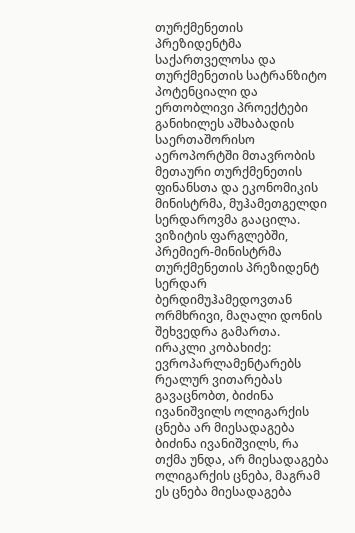თურქმენეთის პრეზიდენტმა საქართველოსა და თურქმენეთის სატრანზიტო პოტენციალი და ერთობლივი პროექტები განიხილეს აშხაბადის საერთაშორისო აეროპორტში მთავრობის მეთაური თურქმენეთის ფინანსთა და ეკონომიკის მინისტრმა, მუჰამეთგელდი სერდაროვმა გააცილა. ვიზიტის ფარგლებში, პრემიერ-მინისტრმა თურქმენეთის პრეზიდენტ სერდარ ბერდიმუჰამედოვთან ორმხრივი, მაღალი დონის შეხვედრა გამართა.
ირაკლი კობახიძე: ევროპარლამენტარებს რეალურ ვითარებას გავაცნობთ, ბიძინა ივანიშვილს ოლიგარქის ცნება არ მიესადაგება
ბიძინა ივანიშვილს, რა თქმა უნდა, არ მიესადაგება ოლიგარქის ცნება, მაგრამ ეს ცნება მიესადაგება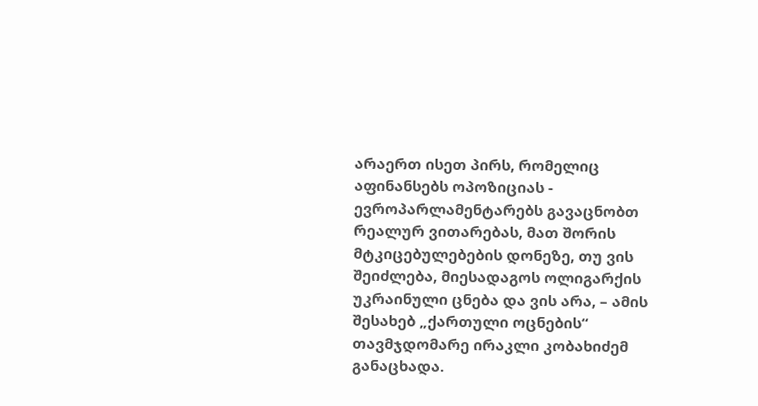არაერთ ისეთ პირს, რომელიც აფინანსებს ოპოზიციას - ევროპარლამენტარებს გავაცნობთ რეალურ ვითარებას, მათ შორის მტკიცებულებების დონეზე, თუ ვის შეიძლება, მიესადაგოს ოლიგარქის უკრაინული ცნება და ვის არა, – ამის შესახებ „ქართული ოცნების“ თავმჯდომარე ირაკლი კობახიძემ განაცხადა.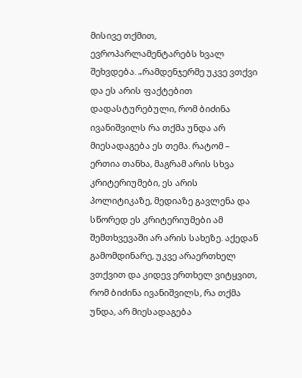მისივე თქმით, ევროპარლამენტარებს ხვალ შეხვდება. „რამდენჯერმე უკვე ვთქვი და ეს არის ფაქტებით დადასტურებული, რომ ბიძინა ივანიშვილს რა თქმა უნდა არ მიესადაგება ეს თემა. რატომ – ერთია თანხა, მაგრამ არის სხვა კრიტერიუმები, ეს არის პოლიტიკაზე, მედიაზე გავლენა და სწორედ ეს კრიტერიუმები ამ შემთხვევაში არ არის სახეზე. აქედან გამომდინარე, უკვე არაერთხელ ვთქვით და კიდევ ერთხელ ვიტყვით, რომ ბიძინა ივანიშვილს, რა თქმა უნდა, არ მიესადაგება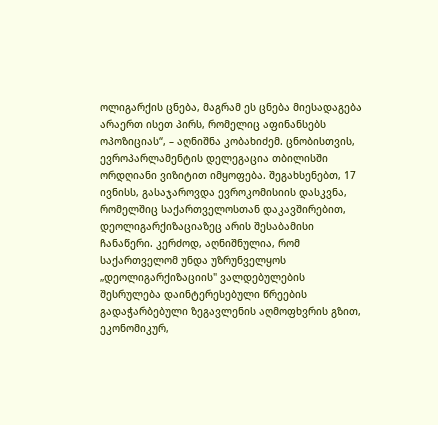ოლიგარქის ცნება, მაგრამ ეს ცნება მიესადაგება არაერთ ისეთ პირს, რომელიც აფინანსებს ოპოზიციას“, – აღნიშნა კობახიძემ. ცნობისთვის, ევროპარლამენტის დელეგაცია თბილისში ორდღიანი ვიზიტით იმყოფება. შეგახსენებთ, 17 ივნისს, გასაჯაროვდა ევროკომისიის დასკვნა, რომელშიც საქართველოსთან დაკავშირებით, დეოლიგარქიზაციაზეც არის შესაბამისი ჩანაწერი. კერძოდ, აღნიშნულია, რომ საქართველომ უნდა უზრუნველყოს „დეოლიგარქიზაციის" ვალდებულების შესრულება დაინტერესებული წრეების გადაჭარბებული ზეგავლენის აღმოფხვრის გზით, ეკონომიკურ,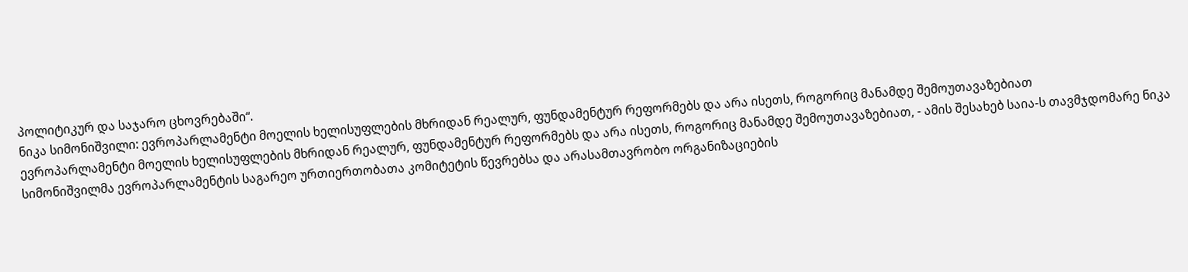პოლიტიკურ და საჯარო ცხოვრებაში“.
ნიკა სიმონიშვილი: ევროპარლამენტი მოელის ხელისუფლების მხრიდან რეალურ, ფუნდამენტურ რეფორმებს და არა ისეთს, როგორიც მანამდე შემოუთავაზებიათ
ევროპარლამენტი მოელის ხელისუფლების მხრიდან რეალურ, ფუნდამენტურ რეფორმებს და არა ისეთს, როგორიც მანამდე შემოუთავაზებიათ, - ამის შესახებ საია-ს თავმჯდომარე ნიკა სიმონიშვილმა ევროპარლამენტის საგარეო ურთიერთობათა კომიტეტის წევრებსა და არასამთავრობო ორგანიზაციების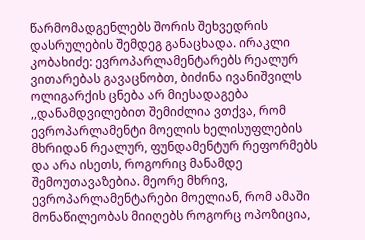წარმომადგენლებს შორის შეხვედრის დასრულების შემდეგ განაცხადა. ირაკლი კობახიძე: ევროპარლამენტარებს რეალურ ვითარებას გავაცნობთ, ბიძინა ივანიშვილს ოლიგარქის ცნება არ მიესადაგება ,,დანამდვილებით შემიძლია ვთქვა, რომ ევროპარლამენტი მოელის ხელისუფლების მხრიდან რეალურ, ფუნდამენტურ რეფორმებს და არა ისეთს, როგორიც მანამდე შემოუთავაზებია. მეორე მხრივ, ევროპარლამენტარები მოელიან, რომ ამაში მონაწილეობას მიიღებს როგორც ოპოზიცია,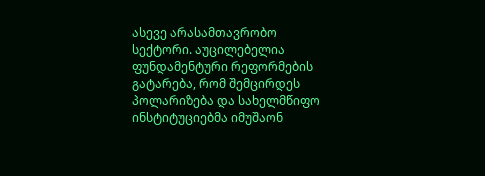ასევე არასამთავრობო სექტორი. აუცილებელია ფუნდამენტური რეფორმების გატარება, რომ შემცირდეს პოლარიზება და სახელმწიფო ინსტიტუციებმა იმუშაონ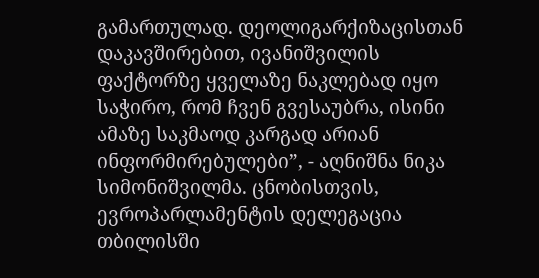გამართულად. დეოლიგარქიზაცისთან დაკავშირებით, ივანიშვილის ფაქტორზე ყველაზე ნაკლებად იყო საჭირო, რომ ჩვენ გვესაუბრა, ისინი ამაზე საკმაოდ კარგად არიან ინფორმირებულები”, - აღნიშნა ნიკა სიმონიშვილმა. ცნობისთვის, ევროპარლამენტის დელეგაცია თბილისში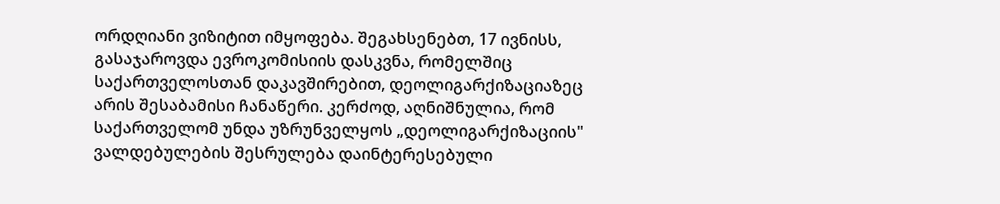ორდღიანი ვიზიტით იმყოფება. შეგახსენებთ, 17 ივნისს, გასაჯაროვდა ევროკომისიის დასკვნა, რომელშიც საქართველოსთან დაკავშირებით, დეოლიგარქიზაციაზეც არის შესაბამისი ჩანაწერი. კერძოდ, აღნიშნულია, რომ საქართველომ უნდა უზრუნველყოს „დეოლიგარქიზაციის" ვალდებულების შესრულება დაინტერესებული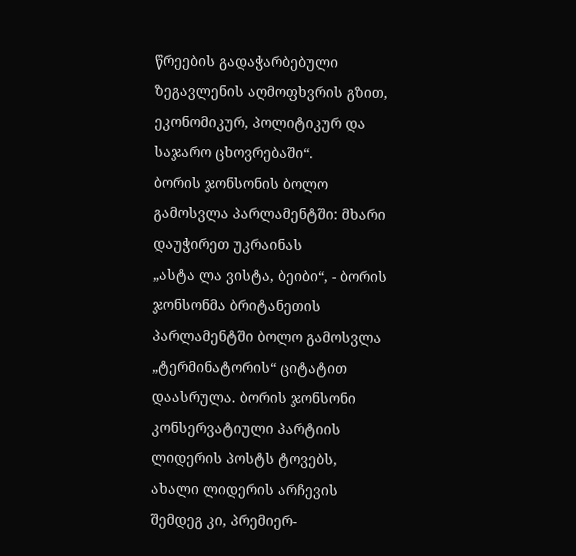წრეების გადაჭარბებული ზეგავლენის აღმოფხვრის გზით, ეკონომიკურ, პოლიტიკურ და საჯარო ცხოვრებაში“.
ბორის ჯონსონის ბოლო გამოსვლა პარლამენტში: მხარი დაუჭირეთ უკრაინას
„ასტა ლა ვისტა, ბეიბი“, - ბორის ჯონსონმა ბრიტანეთის პარლამენტში ბოლო გამოსვლა „ტერმინატორის“ ციტატით დაასრულა. ბორის ჯონსონი კონსერვატიული პარტიის ლიდერის პოსტს ტოვებს, ახალი ლიდერის არჩევის შემდეგ კი, პრემიერ-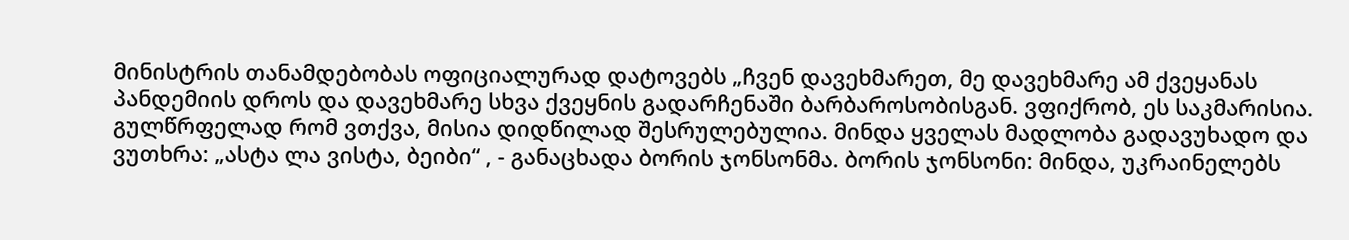მინისტრის თანამდებობას ოფიციალურად დატოვებს „ჩვენ დავეხმარეთ, მე დავეხმარე ამ ქვეყანას პანდემიის დროს და დავეხმარე სხვა ქვეყნის გადარჩენაში ბარბაროსობისგან. ვფიქრობ, ეს საკმარისია. გულწრფელად რომ ვთქვა, მისია დიდწილად შესრულებულია. მინდა ყველას მადლობა გადავუხადო და ვუთხრა: „ასტა ლა ვისტა, ბეიბი“ , - განაცხადა ბორის ჯონსონმა. ბორის ჯონსონი: მინდა, უკრაინელებს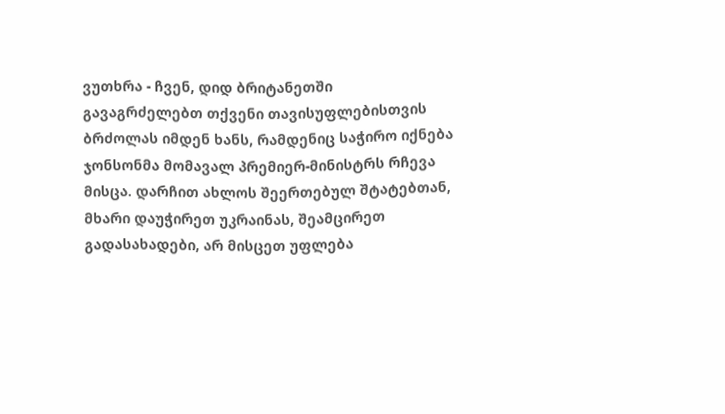ვუთხრა - ჩვენ, დიდ ბრიტანეთში გავაგრძელებთ თქვენი თავისუფლებისთვის ბრძოლას იმდენ ხანს, რამდენიც საჭირო იქნება ჯონსონმა მომავალ პრემიერ-მინისტრს რჩევა მისცა. დარჩით ახლოს შეერთებულ შტატებთან, მხარი დაუჭირეთ უკრაინას, შეამცირეთ გადასახადები, არ მისცეთ უფლება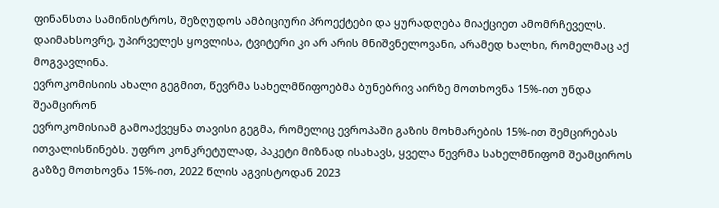ფინანსთა სამინისტროს, შეზღუდოს ამბიციური პროექტები და ყურადღება მიაქციეთ ამომრჩეველს. დაიმახსოვრე, უპირველეს ყოვლისა, ტვიტერი კი არ არის მნიშვნელოვანი, არამედ ხალხი, რომელმაც აქ მოგვავლინა.
ევროკომისიის ახალი გეგმით, წევრმა სახელმწიფოებმა ბუნებრივ აირზე მოთხოვნა 15%-ით უნდა შეამცირონ
ევროკომისიამ გამოაქვეყნა თავისი გეგმა, რომელიც ევროპაში გაზის მოხმარების 15%-ით შემცირებას ითვალისწინებს. უფრო კონკრეტულად, პაკეტი მიზნად ისახავს, ყველა წევრმა სახელმწიფომ შეამციროს გაზზე მოთხოვნა 15%-ით, 2022 წლის აგვისტოდან 2023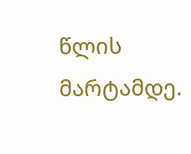წლის მარტამდე.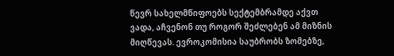წევრ სახელმწიფოებს სექტემბრამდე აქვთ ვადა, აჩვენონ თუ როგორ შეძლებენ ამ მიზნის მიღწევას. ევროკომისია საუბრობს ზომებზე,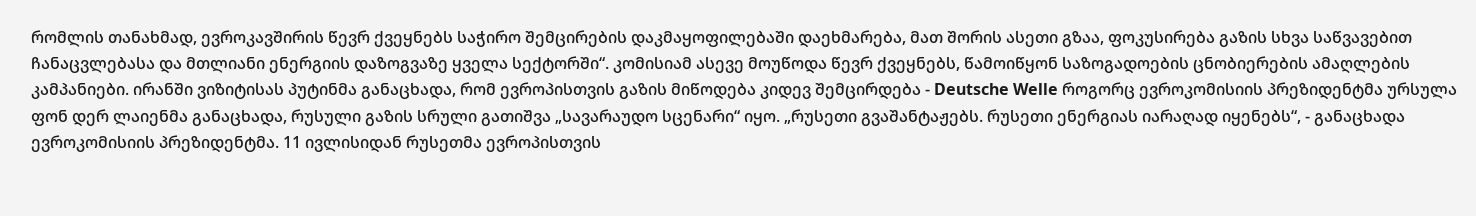რომლის თანახმად, ევროკავშირის წევრ ქვეყნებს საჭირო შემცირების დაკმაყოფილებაში დაეხმარება, მათ შორის ასეთი გზაა, ფოკუსირება გაზის სხვა საწვავებით ჩანაცვლებასა და მთლიანი ენერგიის დაზოგვაზე ყველა სექტორში“. კომისიამ ასევე მოუწოდა წევრ ქვეყნებს, წამოიწყონ საზოგადოების ცნობიერების ამაღლების კამპანიები. ირანში ვიზიტისას პუტინმა განაცხადა, რომ ევროპისთვის გაზის მიწოდება კიდევ შემცირდება - Deutsche Welle როგორც ევროკომისიის პრეზიდენტმა ურსულა ფონ დერ ლაიენმა განაცხადა, რუსული გაზის სრული გათიშვა „სავარაუდო სცენარი“ იყო. „რუსეთი გვაშანტაჟებს. რუსეთი ენერგიას იარაღად იყენებს“, - განაცხადა ევროკომისიის პრეზიდენტმა. 11 ივლისიდან რუსეთმა ევროპისთვის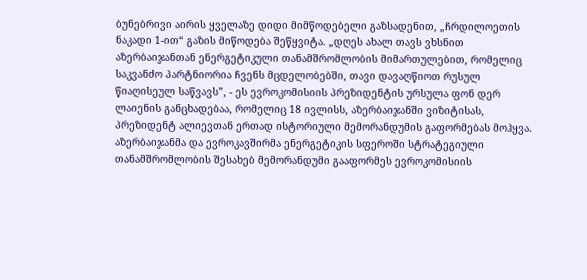ბუნებრივი აირის ყველაზე დიდი მიმწოდებელი გაზსადენით, „ჩრდილოეთის ნაკადი 1-ით“ გაზის მიწოდება შეწყვიტა. „დღეს ახალ თავს ვხსნით აზერბაიჯანთან ენერგეტიკული თანამშრომლობის მიმართულებით, რომელიც საკვანძო პარტნიორია ჩვენს მცდელობებში, თავი დავაღწიოთ რუსულ წიაღისეულ საწვავს”, - ეს ევროკომისიის პრეზიდენტის ურსულა ფონ დერ ლაიენის განცხადებაა, რომელიც 18 ივლისს, აზერბაიჯანში ვიზიტისას, პრეზიდენტ ალიევთან ერთად ისტორიული მემორანდუმის გაფორმებას მოჰყვა. აზერბაიჯანმა და ევროკავშირმა ენერგეტიკის სფეროში სტრატეგიული თანამშრომლობის შესახებ მემორანდუმი გააფორმეს ევროკომისიის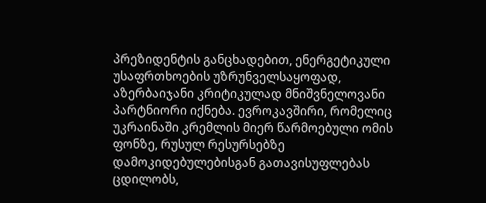პრეზიდენტის განცხადებით, ენერგეტიკული უსაფრთხოების უზრუნველსაყოფად, აზერბაიჯანი კრიტიკულად მნიშვნელოვანი პარტნიორი იქნება. ევროკავშირი, რომელიც უკრაინაში კრემლის მიერ წარმოებული ომის ფონზე, რუსულ რესურსებზე დამოკიდებულებისგან გათავისუფლებას ცდილობს,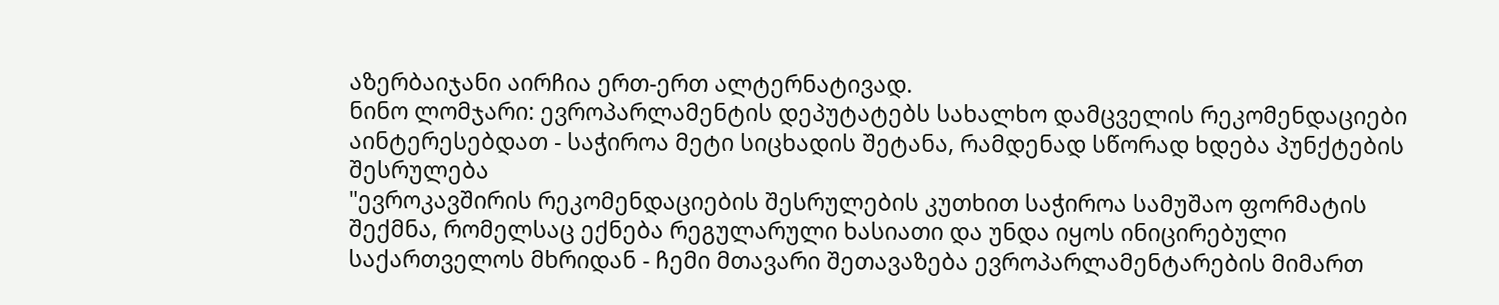აზერბაიჯანი აირჩია ერთ-ერთ ალტერნატივად.
ნინო ლომჯარი: ევროპარლამენტის დეპუტატებს სახალხო დამცველის რეკომენდაციები აინტერესებდათ - საჭიროა მეტი სიცხადის შეტანა, რამდენად სწორად ხდება პუნქტების შესრულება
"ევროკავშირის რეკომენდაციების შესრულების კუთხით საჭიროა სამუშაო ფორმატის შექმნა, რომელსაც ექნება რეგულარული ხასიათი და უნდა იყოს ინიცირებული საქართველოს მხრიდან - ჩემი მთავარი შეთავაზება ევროპარლამენტარების მიმართ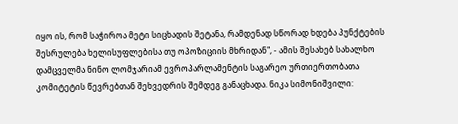იყო ის, რომ საჭიროა მეტი სიცხადის შეტანა, რამდენად სწორად ხდება პუნქტების შესრულება ხელისუფლებისა თუ ოპოზიციის მხრიდან", - ამის შესახებ სახალხო დამცველმა ნინო ლომჯარიამ ევროპარლამენტის საგარეო ურთიერთობათა კომიტეტის წევრებთან შეხვედრის შემდეგ განაცხადა. ნიკა სიმონიშვილი: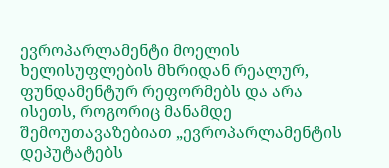ევროპარლამენტი მოელის ხელისუფლების მხრიდან რეალურ, ფუნდამენტურ რეფორმებს და არა ისეთს, როგორიც მანამდე შემოუთავაზებიათ „ევროპარლამენტის დეპუტატებს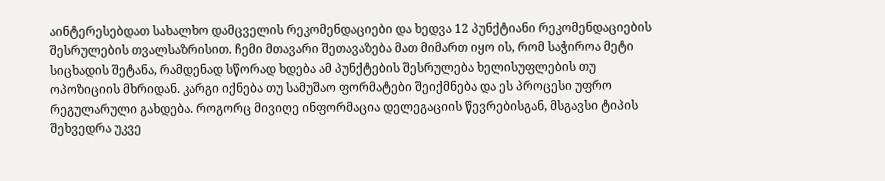აინტერესებდათ სახალხო დამცველის რეკომენდაციები და ხედვა 12 პუნქტიანი რეკომენდაციების შესრულების თვალსაზრისით. ჩემი მთავარი შეთავაზება მათ მიმართ იყო ის, რომ საჭიროა მეტი სიცხადის შეტანა, რამდენად სწორად ხდება ამ პუნქტების შესრულება ხელისუფლების თუ ოპოზიციის მხრიდან. კარგი იქნება თუ სამუშაო ფორმატები შეიქმნება და ეს პროცესი უფრო რეგულარული გახდება. როგორც მივიღე ინფორმაცია დელეგაციის წევრებისგან, მსგავსი ტიპის შეხვედრა უკვე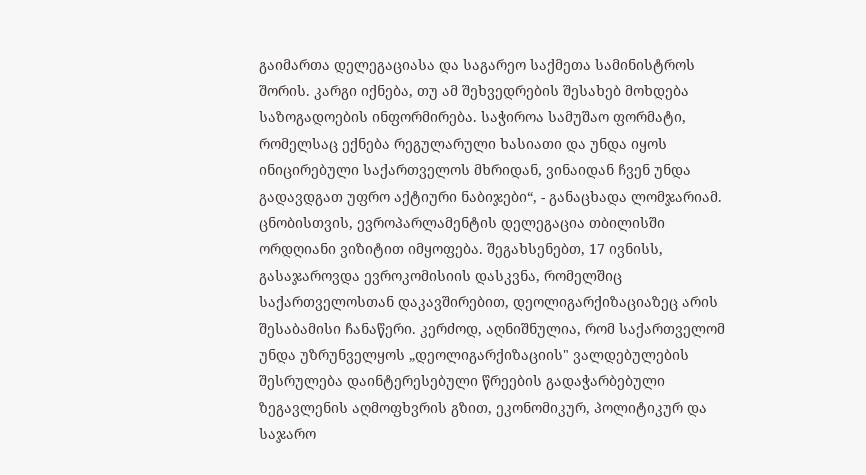გაიმართა დელეგაციასა და საგარეო საქმეთა სამინისტროს შორის. კარგი იქნება, თუ ამ შეხვედრების შესახებ მოხდება საზოგადოების ინფორმირება. საჭიროა სამუშაო ფორმატი, რომელსაც ექნება რეგულარული ხასიათი და უნდა იყოს ინიცირებული საქართველოს მხრიდან, ვინაიდან ჩვენ უნდა გადავდგათ უფრო აქტიური ნაბიჯები“, - განაცხადა ლომჯარიამ. ცნობისთვის, ევროპარლამენტის დელეგაცია თბილისში ორდღიანი ვიზიტით იმყოფება. შეგახსენებთ, 17 ივნისს, გასაჯაროვდა ევროკომისიის დასკვნა, რომელშიც საქართველოსთან დაკავშირებით, დეოლიგარქიზაციაზეც არის შესაბამისი ჩანაწერი. კერძოდ, აღნიშნულია, რომ საქართველომ უნდა უზრუნველყოს „დეოლიგარქიზაციის" ვალდებულების შესრულება დაინტერესებული წრეების გადაჭარბებული ზეგავლენის აღმოფხვრის გზით, ეკონომიკურ, პოლიტიკურ და საჯარო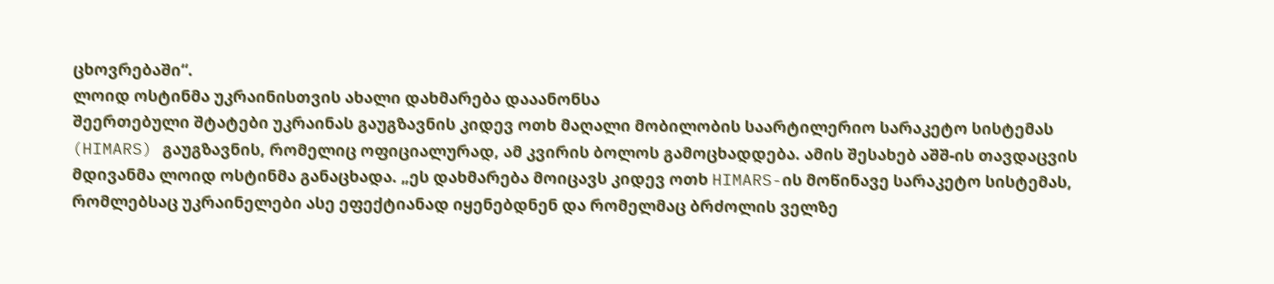ცხოვრებაში“.
ლოიდ ოსტინმა უკრაინისთვის ახალი დახმარება დააანონსა
შეერთებული შტატები უკრაინას გაუგზავნის კიდევ ოთხ მაღალი მობილობის საარტილერიო სარაკეტო სისტემას (HIMARS) გაუგზავნის, რომელიც ოფიციალურად, ამ კვირის ბოლოს გამოცხადდება. ამის შესახებ აშშ-ის თავდაცვის მდივანმა ლოიდ ოსტინმა განაცხადა. „ეს დახმარება მოიცავს კიდევ ოთხ HIMARS-ის მოწინავე სარაკეტო სისტემას, რომლებსაც უკრაინელები ასე ეფექტიანად იყენებდნენ და რომელმაც ბრძოლის ველზე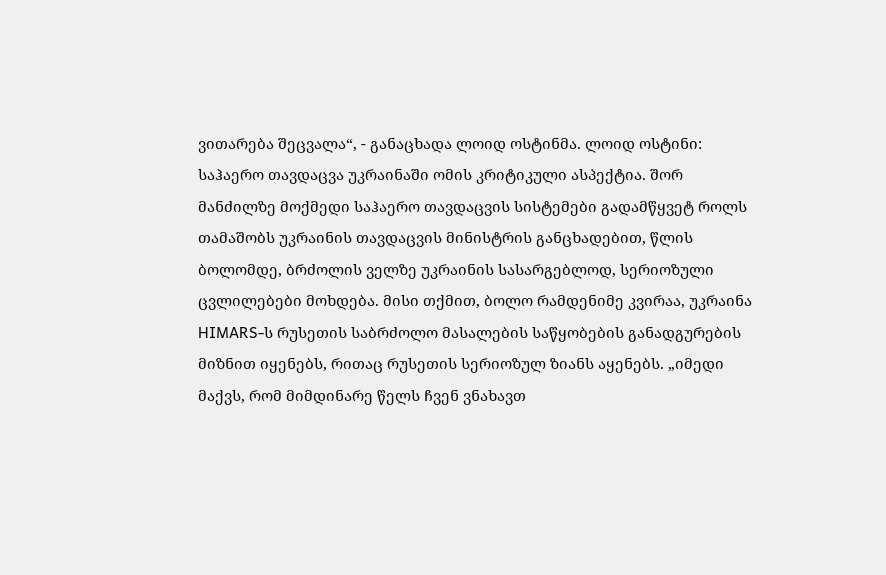ვითარება შეცვალა“, - განაცხადა ლოიდ ოსტინმა. ლოიდ ოსტინი: საჰაერო თავდაცვა უკრაინაში ომის კრიტიკული ასპექტია. შორ მანძილზე მოქმედი საჰაერო თავდაცვის სისტემები გადამწყვეტ როლს თამაშობს უკრაინის თავდაცვის მინისტრის განცხადებით, წლის ბოლომდე, ბრძოლის ველზე უკრაინის სასარგებლოდ, სერიოზული ცვლილებები მოხდება. მისი თქმით, ბოლო რამდენიმე კვირაა, უკრაინა HIMARS-ს რუსეთის საბრძოლო მასალების საწყობების განადგურების მიზნით იყენებს, რითაც რუსეთის სერიოზულ ზიანს აყენებს. „იმედი მაქვს, რომ მიმდინარე წელს ჩვენ ვნახავთ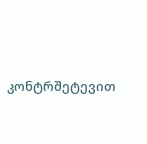კონტრშეტევით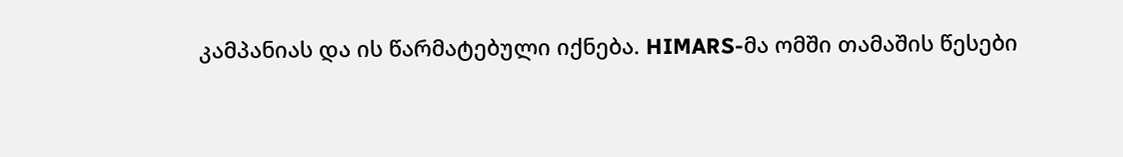კამპანიას და ის წარმატებული იქნება. HIMARS-მა ომში თამაშის წესები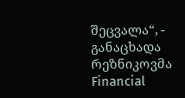შეცვალა“, - განაცხადა რეზნიკოვმა Financial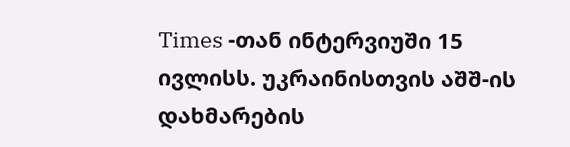Times -თან ინტერვიუში 15 ივლისს. უკრაინისთვის აშშ-ის დახმარების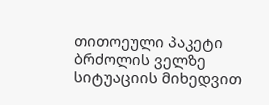თითოეული პაკეტი ბრძოლის ველზე სიტუაციის მიხედვით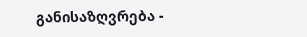განისაზღვრება -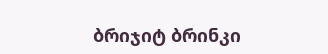ბრიჯიტ ბრინკი